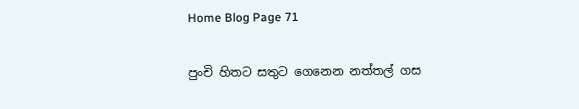Home Blog Page 71

පුංචි හිතට සතුට ගෙනෙන නත්තල් ගස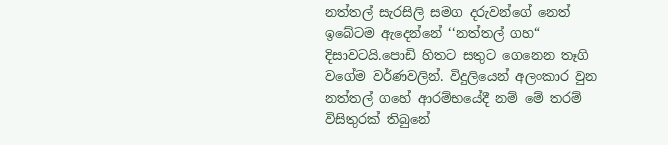නත්තල් සැරසිලි සමග දරුවන්ගේ නෙත් ඉබේටම ඇදෙන්නේ ‘‘නත්තල් ගහ“ දිසාවටයි.පොඩි හිතට සතුට ගෙනෙන තෑගි වගේම වර්ණවලින්. විදුලියෙන් අලංකාර වුන නත්තල් ගහේ ආරම්භයේදී නම් මේ තරම් විසිතුරක් තිබුනේ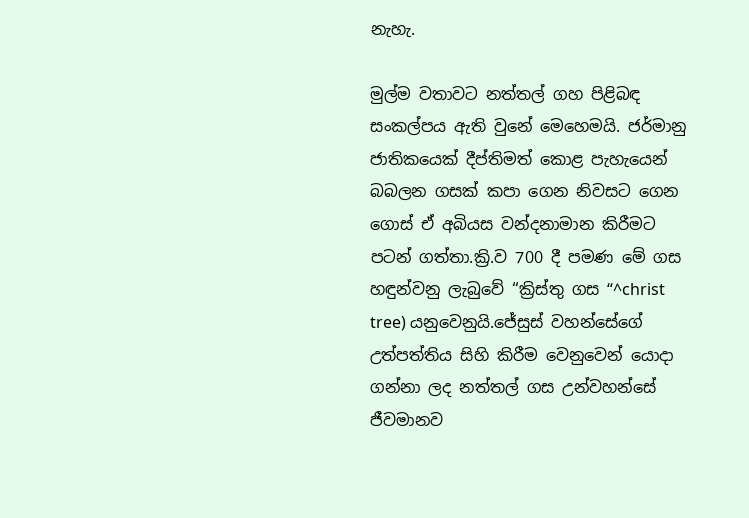නැහැ.

මුල්ම වතාවට නත්තල් ගහ පිළිබඳ සංකල්පය ඇති වුනේ මෙහෙමයි. ජර්මානු ජාතිකයෙක් දීප්තිමත් කොළ පැහැයෙන් බබලන ගසක් කපා ගෙන නිවසට ගෙන ගොස් ඒ අබියස වන්දනාමාන කිරීමට පටන් ගත්තා.ක්‍රි.ව 700 දී පමණ මේ ගස හඳුන්වනු ලැබුවේ ‘‘ක්‍රිස්තු ගස “^christ tree) යනුවෙනුයි.ජේසුස් වහන්සේගේ උත්පත්තිය සිහි කිරීම වෙනුවෙන් යොදා ගන්නා ලද නත්තල් ගස උන්වහන්සේ ජීවමානව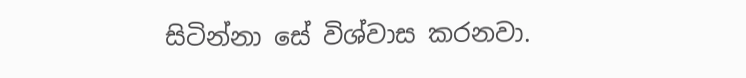සිටින්නා සේ විශ්වාස කරනවා.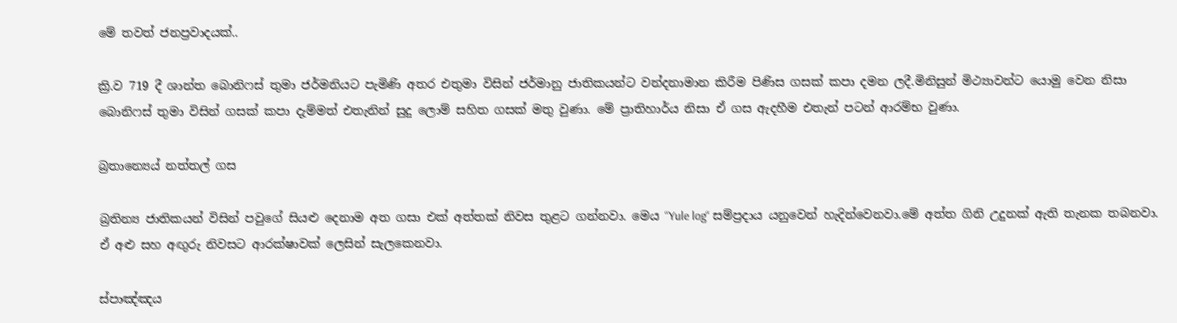මේ තවත් ජනප්‍රවාදයක්..

ක්‍රි.ව 719 දී ශාන්ත බොනිෆස් තුමා ජර්මනියට පැමිණි අතර එතුමා විසින් ජර්මානු ජාතිකයන්ට වන්දනාමාන කිරීම පිණිස ගසක් කපා දමන ලදී.මිනිසුන් මිථ්‍යාවන්ට යොමු වෙන නිසා බොනිෆස් තුමා විසින් ගසක් කපා දැම්මත් එතැනින් සුදු ලොම් සහිත ගසක් මතු වුණා. මේ ප්‍රාතිහාර්ය නිසා ඒ ගස ඇදහීම එතැන් පටන් ආරම්භ වුණා.

බ්‍රතාන්‍යෙය් නත්තල් ගස

බ්‍රතින්‍ය ජාතිකයන් විසින් පවුගේ සියළු දෙනාම අත ගසා එක් අත්තක් නිවස තුළට ගන්නවා. මෙය ‘‘Yule log“ සම්ප්‍රදාය යනුවෙන් හැදින්වෙනවා.මේ අත්ත ගිනි උදුනක් ඇති තැනක තබනවා. ඒ අළු සහ අඟුරු නිවසට ආරක්ෂාවක් ලෙසින් සැලකෙනවා.

ස්පාඤ්ඤය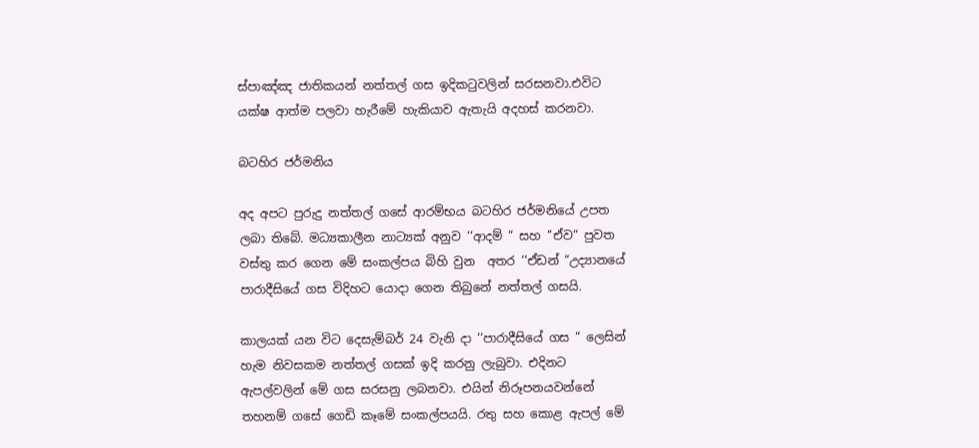ස්පාඤ්ඤ ජාතිකයන් නත්තල් ගස ඉදිකටුවලින් සරසනවා.එවිට යක්ෂ ආත්ම පලවා හැරීමේ හැකියාව ඇතැයි අදහස් කරනවා.

බටහිර ජර්මනිය

අද අපට පුරුදු නත්තල් ගසේ ආරම්භය බටහිර ජර්මනියේ උපත ලබා තිබේ. මධ්‍යකාලීන නාට්‍යක් අනුව ‘‘ආදම් “ සහ ‘‘ඒව“ පුවත වස්තු කර ගෙන මේ සංකල්පය බිහි වුන  අතර ‘‘ඒඩන් “උද්‍යානයේ පාරාදීසියේ ගස විදිහට යොදා ගෙන තිබුනේ නත්තල් ගසයි.

කාලයක් යන විට දෙසැම්බර් 24 වැනි දා ‘‘පාරාදීසියේ ගස “ ලෙසින් හැම නිවසකම නත්තල් ගසක් ඉදි කරනු ලැබුවා. එදිනට ඇපල්වලින් මේ ගස සරසනු ලබනවා. එයින් නිරූපනයවන්නේ තහනම් ගසේ ගෙඩි කෑමේ සංකල්පයයි. රතු සහ කොළ ඇපල් මේ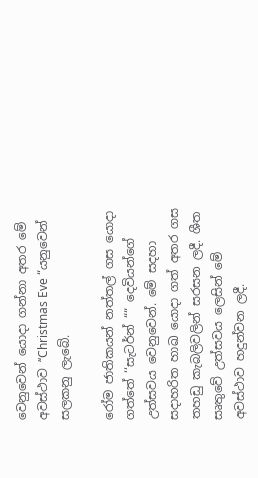වෙනුවෙන් යොදා ගන්නා අතර මේ අවස්ථාව ‘‘Christmas Eve “යනුවෙන් සලකනු ලැබේ.

රෝම ජාතිකයන් නත්තල් ගස යොදා ගත්තේ ‘‘සැටර්න් ““ දෙවියන්ගේ උත්සවය වෙනුවෙන්. මේ සදහා සදාහරිත හාඛ යොදා ගත් අතර ගස තහඩු කැබලිවලින් සරසන ලදී. ශීත සෘතුවේ උත්සවය ලෙසින් මේ අවස්ථාව හදුන්වන ලදී.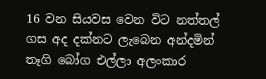16 වන සියවස වෙන විට නත්තල් ගස අද දක්නට ලැබෙන අන්දමින් තෑගි බෝග එල්ලා අලංකාර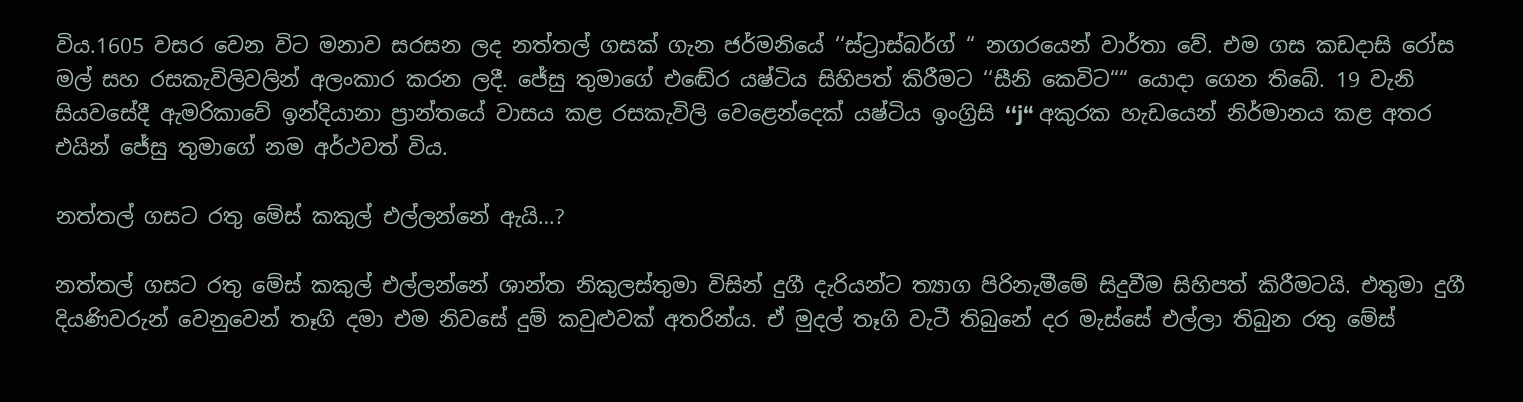විය.1605 වසර වෙන විට මනාව සරසන ලද නත්තල් ගසක් ගැන ජර්මනියේ ‘‘ස්ට්‍රාස්බර්ග් “ නගරයෙන් වාර්තා වේ. එම ගස කඩදාසි රෝස මල් සහ රසකැවිලිවලින් අලංකාර කරන ලදී. ජේසු තුමාගේ එඬේර යෂ්ටිය සිහිපත් කිරීමට ‘‘සීනි කෙවිට““ යොදා ගෙන තිබේ. 19 වැනි සියවසේදී ඇමරිකාවේ ඉන්දියානා ප්‍රාන්තයේ වාසය කළ රසකැවිලි වෙළෙන්දෙක් යෂ්ටිය ඉංග්‍රිසි ‘‘j“ අකුරක හැඩයෙන් නිර්මානය කළ අතර එයින් ජේසු තුමාගේ නම අර්ථවත් විය.

නත්තල් ගසට රතු මේස් කකුල් එල්ලන්නේ ඇයි…?

නත්තල් ගසට රතු මේස් කකුල් එල්ලන්නේ ශාන්ත නිකුලස්තුමා විසින් දුගී දැරියන්ට ත්‍යාග පිරිනැමීමේ සිදුවීම සිහිපත් කිරීමටයි. එතුමා දුගී දියණිවරුන් වෙනුවෙන් තෑගි දමා එම නිවසේ දුම් කවුළුවක් අතරින්ය. ඒ මුදල් තෑගි වැටී තිබුනේ දර මැස්සේ එල්ලා තිබුන රතු මේස්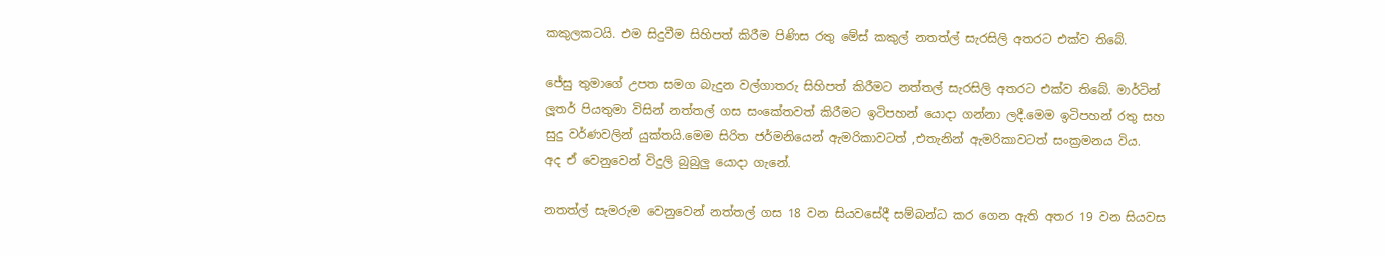කකුලකටයි. එම සිදුවීම සිහිපත් කිරීම පිණිස රතු මේස් කකුල් නතත්ල් සැරසිලි අතරට එක්ව තිබේ.

ජේසු තුමාගේ උපත සමග බැදුන වල්ගාතරු සිහිපත් කිරීමට නත්තල් සැරසිලි අතරට එක්ව තිබේ. මාර්ටින් ලූතර් පියතුමා විසින් නත්තල් ගස සංකේතවත් කිරීමට ඉටිපහන් යොදා ගන්නා ලදී.මෙම ඉටිපහන් රතු සහ සුදු වර්ණවලින් යුක්තයි.මෙම සිරිත ජර්මනියෙන් ඇමරිකාවටත් ,එතැනින් ඇමරිකාවටත් සංක්‍රමනය විය.  අද ඒ වෙනුවෙන් විදුලි බුබුලු යොදා ගැනේ.

නතත්ල් සැමරුම වෙනුවෙන් නත්තල් ගස 18 වන සියවසේදී සම්බන්ධ කර ගෙන ඇති අතර 19 වන සියවස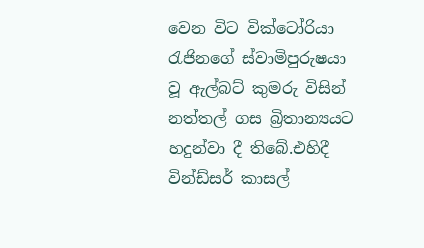වෙන විට වික්ටෝරියා රැජිනගේ ස්වාමිපුරුෂයා වූ ඇල්බට් කුමරු විසින් නත්තල් ගස බ්‍රිතාන්‍යයට හදුන්වා දී තිබේ.එහිදී වින්ඩ්සර් කාසල්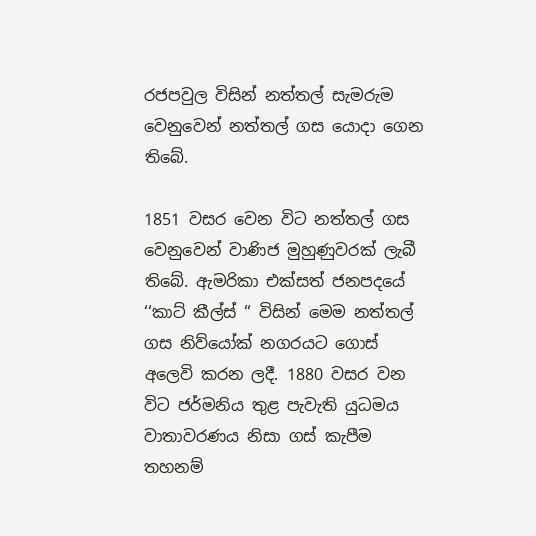රජපවුල විසින් නත්තල් සැමරුම වෙනුවෙන් නත්තල් ගස යොදා ගෙන තිබේ.

1851 වසර වෙන විට නත්තල් ගස වෙනුවෙන් වාණිජ මුහුණුවරක් ලැබී තිබේ. ඇමරිකා එක්සත් ජනපදයේ ‘‘කාට් කීල්ස් “ විසින් මෙම නත්තල් ගස නිව්යෝක් නගරයට ගොස්  අලෙවි කරන ලදී. 1880 වසර වන විට ජර්මනිය තුළ පැවැති යුධමය වාතාවරණය නිසා ගස් කැපීම තහනම්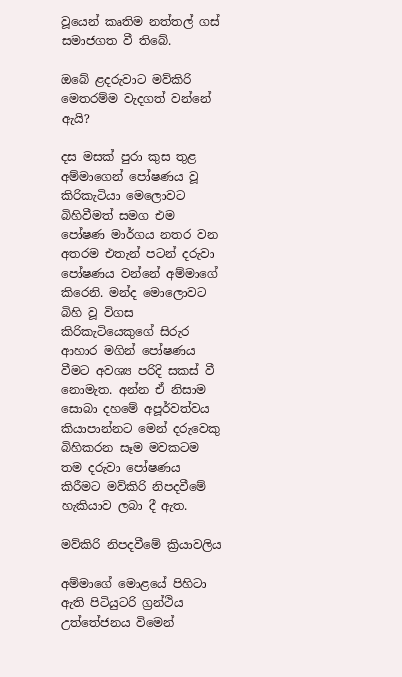වූයෙන් කෘතිම නත්තල් ගස් සමාජගත වී තිබේ.

ඔබේ ළදරුවාට මව්කිරි මෙතරම්ම වැදගත් වන්නේ ඇයි?

දස මසක් පුරා කුස තුළ අම්මාගෙන් පෝෂණය වූ කිරිකැටියා මෙලොවට බිහිවීමත් සමග එම පෝෂණ මාර්ගය නතර වන අතරම එතැන් පටන් දරුවා පෝෂණය වන්නේ අම්මාගේ කිරෙනි. මන්ද මොලොවට බිහි වූ විගස කිරිකැටියෙකුගේ සිරුර ආහාර මගින් පෝෂණය වීමට අවශ්‍ය පරිදි සකස් වී නොමැත. අන්න ඒ නිසාම සොබා දහමේ අපූර්වත්වය කියාපාන්නට මෙන් දරුවෙකු බිහිකරන සෑම මවකටම තම දරුවා පෝෂණය කිරීමට මව්කිරි නිපදවීමේ හැකියාව ලබා දී ඇත.

මව්කිරි නිපදවීමේ ක්‍රියාවලිය

අම්මාගේ මොළයේ පිහිටා ඇති පිටියුටරි ග්‍රන්ථිය උත්තේජනය විමෙන්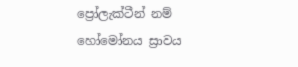ප්‍රෝලැක්ටීන් නම් හෝමෝනය ස්‍රාවය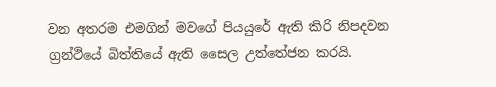වන අතරම එමගින් මවගේ පියයුරේ ඇති කිරි නිපදවන ග්‍රන්ථියේ බිත්තියේ ඇති සෛල උත්තේජන කරයි.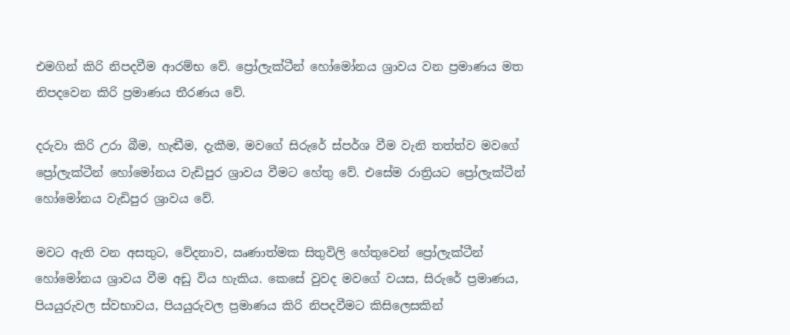එමගින් කිරි නිපදවීම ආරම්භ වේ. ප්‍රෝලැක්ටීන් හෝමෝනය ශ්‍රාවය වන ප්‍රමාණය මත නිපදවෙන කිරි ප්‍රමාණය තීරණය වේ.

දරුවා කිරි උරා බීම, හැඬීම, දැකීම, මවගේ සිරුරේ ස්පර්ශ වීම වැනි තත්ත්ව මවගේ ප්‍රෝලැක්ටීන් හෝමෝනය වැඩිපුර ශ්‍රාවය වීමට හේතු වේ. එසේම රාත්‍රියට ප්‍රෝලැක්ටීන් හෝමෝනය වැඩිපුර ශ්‍රාවය වේ.

මවට ඇති වන අසතුට, වේදනාව, ඍණාත්මක සිතුවිලි හේතුවෙන් ප්‍රෝලැක්ටීන් හෝමෝනය ශ්‍රාවය වීම අඩු විය හැකිය. කෙසේ වුවද මවගේ වයස, සිරුරේ ප්‍රමාණය, පියයුරුවල ස්වභාවය, පියයුරුවල ප්‍රමාණය කිරි නිපදවීමට කිසිලෙසකින්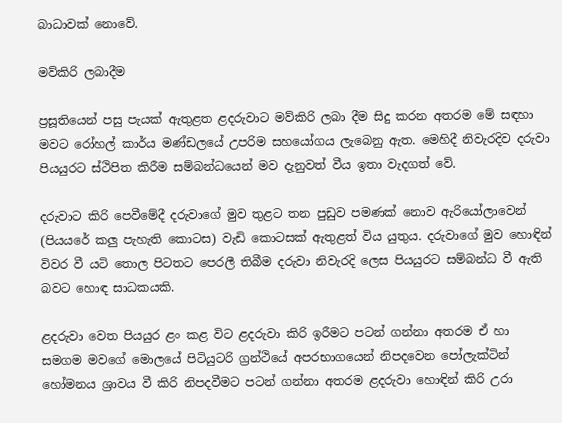බාධාවක් නොවේ.

මව්කිරි ලබාදීම

ප්‍රසූතියෙන් පසු පැයක් ඇතුළත ළදරුවාට මව්කිරි ලබා දීම සිදු කරන අතරම මේ සඳහා මවට රෝහල් කාර්ය මණ්ඩලයේ උපරිම සහයෝගය ලැබෙනු ඇත. මෙහිදී නිවැරදිව දරුවා පියයුරට ස්ථිපිත කිරීම සම්බන්ධයෙන් මව දැනුවත් වීය ඉතා වැදගත් වේ.

දරුවාට කිරි පෙවීමේදී දරුවාගේ මුව තුළට තන පුඩුව පමණක් නොව ඇරියෝලාවෙන් (පියයරේ කලු පැහැති කොටස) වැඩි කොටසක් ඇතුළත් විය යුතුය. දරුවාගේ මුව හොඳින් විවර වී යටි තොල පිටතට පෙරලී තිබීම දරුවා නිවැරදි ලෙස පියයුරට සම්බන්ධ වී ඇති බවට හොඳ සාධකයකි.

ළදරුවා වෙත පියයුර ළං කළ විට ළදරුවා කිරි ඉරීමට පටන් ගන්නා අතරම ඒ හා සමගම මවගේ මොලයේ පිටියුටරි ග්‍රන්ථියේ අපරභාගයෙන් නිපදවෙන පෝලැක්ටින් හෝමනය ශ්‍රාවය වී කිරි නිපදවීමට පටන් ගන්නා අතරම ළදරුවා හොඳින් කිරි උරා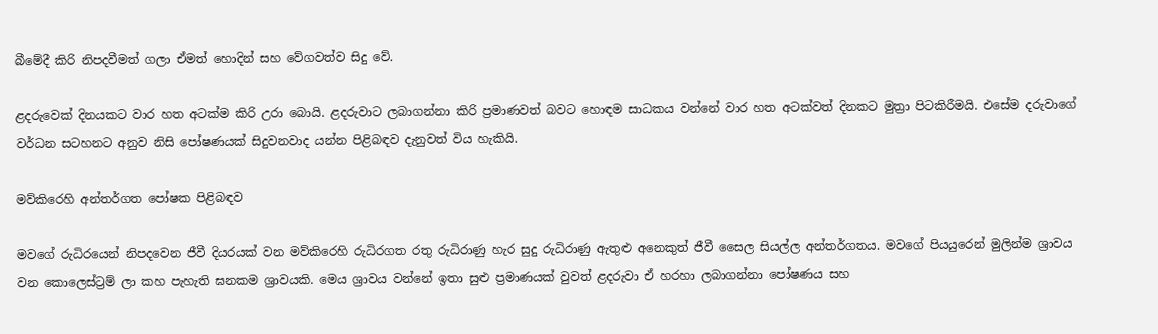බීමේදී කිරි නිපදවීමත් ගලා ඒමත් හොදින් සහ වේගවත්ව සිදු වේ.

ළදරුවෙක් දිනයකට වාර හත අටක්ම කිරි උරා බොයි. ළදරුවාට ලබාගන්නා කිරි ප්‍රමාණවත් බවට හොඳම සාධකය වන්නේ වාර හත අටක්වත් දිනකට මුත්‍රා පිටකිරීමයි. එසේම දරුවාගේ වර්ධන සටහනට අනුව නිසි පෝෂණයක් සිදුවනවාද යන්න පිළිබඳව දැනුවත් විය හැකියි.

මව්කිරෙහි අන්තර්ගත පෝෂක පිළිබඳව

මවගේ රුධිරයෙන් නිපදවෙන ජීවී දියරයක් වන මව්කිරෙහි රුධිරගත රතු රුධිරාණු හැර සුදු රුධිරාණු ඇතුළු අනෙකුත් ජීවී සෛල සියල්ල අන්තර්ගතය. මවගේ පියයුරෙන් මුලින්ම ශ්‍රාවය වන කොලෙස්ට්‍රම් ලා කහ පැහැති ඝනකම ශ්‍රාවයකි. මෙය ශ්‍රාවය වන්නේ ඉතා සුළු ප්‍රමාණයක් වුවත් ළදරුවා ඒ හරහා ලබාගන්නා පෝෂණය සහ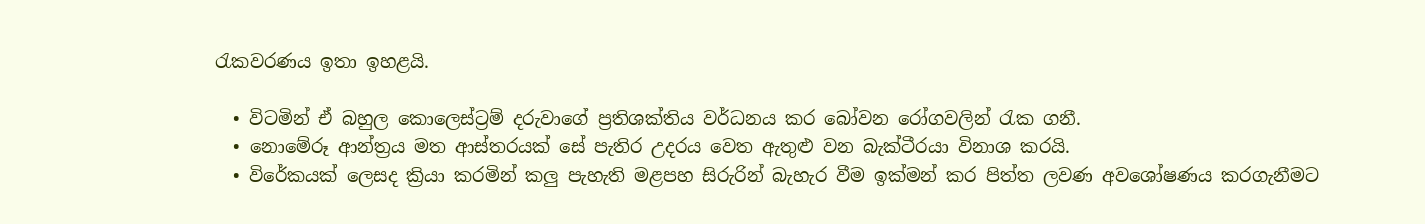රැකවරණය ඉතා ඉහළයි.

  • විටමින් ඒ බහුල කොලෙස්ට්‍රම් දරුවාගේ ප්‍රතිශක්තිය වර්ධනය කර බෝවන රෝගවලින් රැක ගනී.
  • නොමේරූ ආන්ත්‍රය මත ආස්තරයක් සේ පැතිර උදරය වෙත ඇතුළු වන බැක්ටීරයා විනාශ කරයි.
  • විරේකයක් ලෙසද ක්‍රියා කරමින් කලු පැහැති මළපහ සිරුරින් බැහැර වීම ඉක්මන් කර පිත්ත ලවණ අවශෝෂණය කරගැනීමට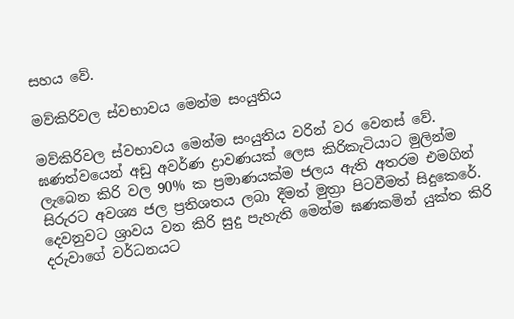සහය වේ.

මව්කිරිවල ස්වභාවය මෙන්ම සංයුතිය

මව්කිරිවල ස්වභාවය මෙන්ම සංයුතිය වරින් වර වෙනස් වේ. ඝණත්වයෙන් අඩු අවර්ණ ද්‍රාවණයක් ලෙස කිරිකැටියාට මුලින්ම ලැබෙන කිරි වල 90% ක ප්‍රමාණයක්ම ජලය ඇති අතරම එමගින් සිරුරට අවශ්‍ය ජල ප්‍රතිශතය ලබා දීමත් මුත්‍රා පිටවීමත් සිදුකෙරේ. දෙවනුවට ශ්‍රාවය වන කිරි සුදු පැහැති මෙන්ම ඝණකමින් යුක්ත කිරි දරුවාගේ වර්ධනයට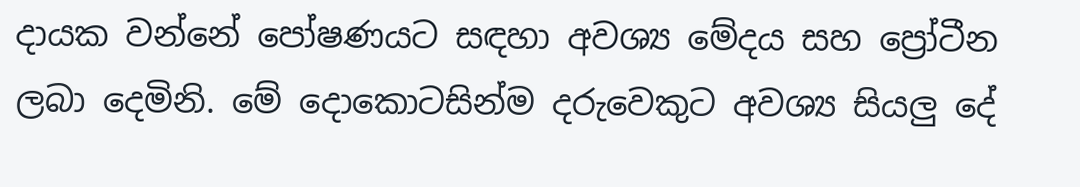දායක වන්නේ පෝෂණයට සඳහා අවශ්‍ය මේදය සහ ප්‍රෝටීන ලබා දෙමිනි. මේ දොකොටසින්ම දරුවෙකුට අවශ්‍ය සියලු දේ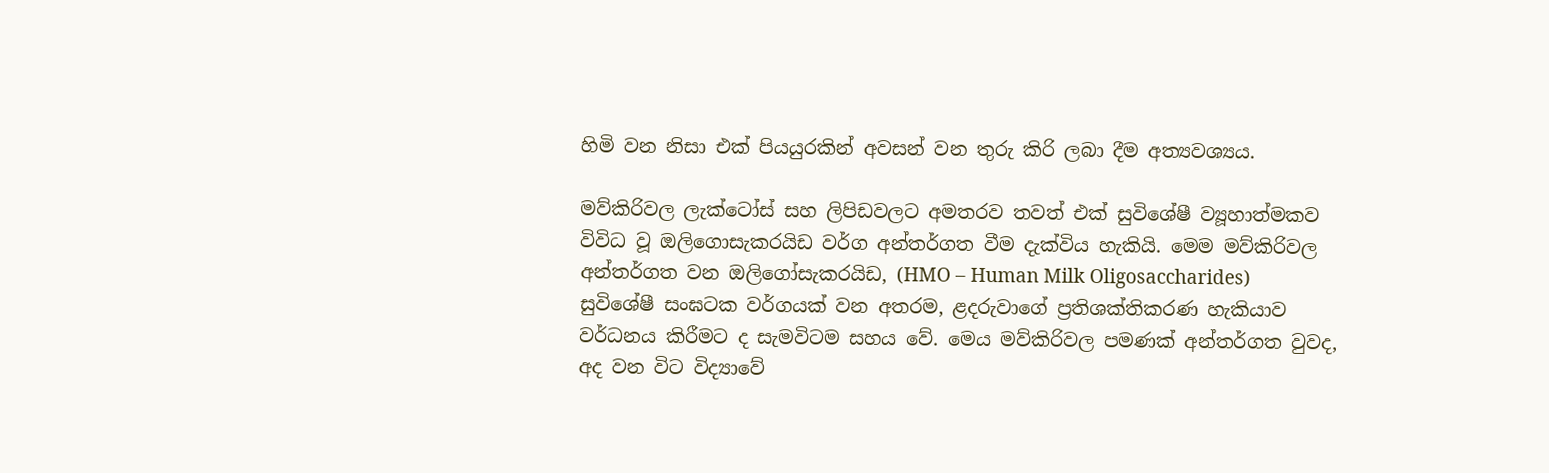හිමි වන නිසා එක් පියයුරකින් අවසන් වන තුරු කිරි ලබා දීම අත්‍යවශ්‍යය.

මව්කිරිවල ලැක්ටෝස් සහ ලිපිඩවලට අමතරව තවත් එක් සුවිශේෂී ව්‍යූහාත්මකව විවිධ වූ ඔලිගොසැකරයිඩ වර්ග අන්තර්ගත වීම දැක්විය හැකියි. මෙම මව්කිරිවල අන්තර්ගත වන ඔලිගෝසැකරයිඩ, (HMO – Human Milk Oligosaccharides) සුවිශේෂී සංඝටක වර්ගයක් වන අතරම, ළදරුවාගේ ප්‍රතිශක්තිකරණ හැකියාව වර්ධනය කිරීමට ද සැමවිටම සහය වේ. මෙය මව්කිරිවල පමණක් අන්තර්ගත වුවද, අද වන විට විද්‍යාවේ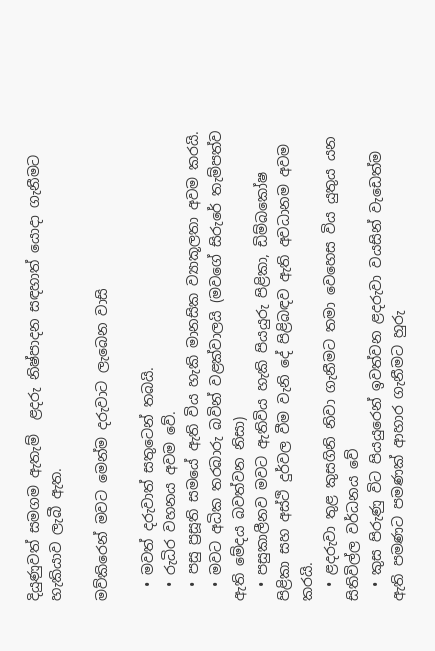දියුණුවත් සමගම ඇතැම්  ළදරු නිෂ්පාදන සඳහාත් යොදා ගැනීමට හැකියාව ලැබී ඇත.

මව්කිරෙන් මවට මෙන්ම දරුවාට ලැබෙන වාසි

  • මවත් දරුවාත් සතුටෙන් තබයි.
  • රුධිර වහනය අවම වේ.
  • පසු ප්‍රසූති සමයේ ඇති විය හැකි මානසික ව්‍යාකූලතා අවම කරයි.
  • මවට අධික තරබාරු බවින් වළක්වාලයි (මව‍ගේ සිරුරේ තැම්පත්ව ඇති මේදය බවත්වන නිසා)
  • පසුකාලීනව මවට ඇතිවිය හැකි පියයුරු පිළිකා, ඩිම්බකෝෂ පිළිකා සහ අස්ථි දුර්වල වීම වැනි දේ පිළිබඳව ඇති අවධානම අවම කරයි.
  • ළදරුවා තුළ කුසගිනි නිවා ගැනීමට තමා වෙහෙස විය යුතුය යන සිතිවිල්ල වර්ධනය වේ
  • කුස පිරුණු විට පියයුරෙන් ඉවත්වන ළදරුවා වයසින් වැඩෙත්ම ඇති පමණට පමණක් ආහාර ගැනීමට හුරු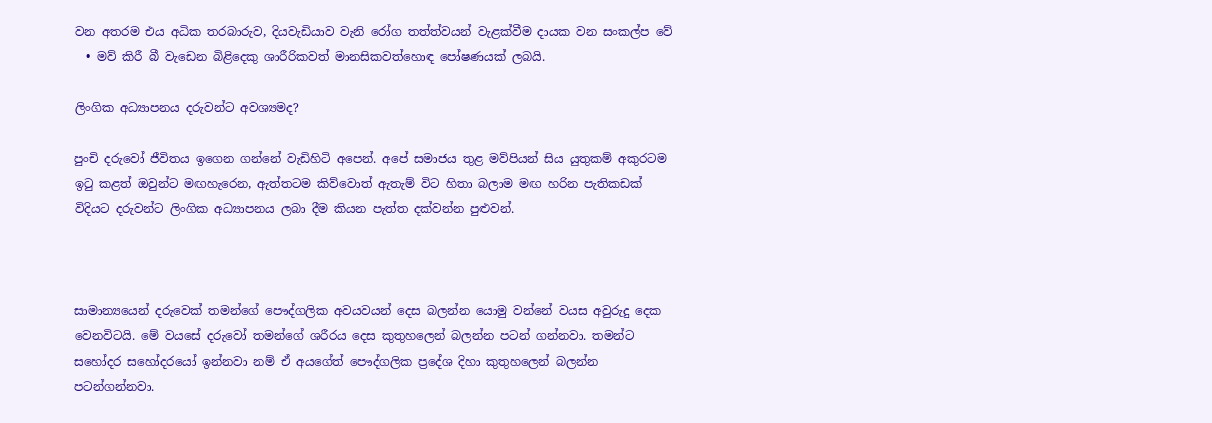වන අතරම එය අධික තරබාරුව, දියවැඩියාව වැනි රෝග තත්ත්වයන් වැළක්වීම දායක වන සංකල්ප වේ
  • මව් කිරී බී වැඩෙන බිළිදෙකු ශාරීරිකවත් මානසිකවත්හොඳ පෝෂණයක් ලබයි.

ලිංගික අධ්‍යාපනය දරුවන්ට අවශ්‍යමද?

පුංචි දරුවෝ ජීවිතය ඉගෙන ගන්නේ වැඩිහිටි අපෙන්. අපේ සමාජය තුළ මව්පියන් සිය යුතුකම් අකුරටම ඉටු කළත් ඔවුන්ට මඟහැරෙන, ඇත්තටම කිව්වොත් ඇතැම් විට හිතා බලාම මඟ හරින පැතිකඩක් විදියට දරුවන්ට ලිංගික අධ්‍යාපනය ලබා දීම කියන පැත්ත දක්වන්න පුළුවන්.



සාමාන්‍යයෙන් දරුවෙක් තමන්ගේ පෞද්ගලික අවයවයන් දෙස බලන්න යොමු වන්නේ වයස අවුරුදු දෙක වෙනවිටයි. මේ වයසේ දරුවෝ තමන්ගේ ශරීරය දෙස කුතුහලෙන් බලන්න පටන් ගන්නවා. තමන්ට සහෝදර සහෝදරයෝ ඉන්නවා නම් ඒ අයගේත් පෞද්ගලික ප්‍රදේශ දිහා කුතුහලෙන් බලන්න පටන්ගන්නවා.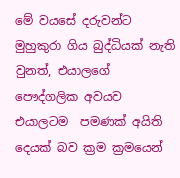මේ වයසේ දරුවන්ට මුහුකුරා ගිය බුද්ධියක් නැති වුනත්, එයාලගේ පෞද්ගලික අවයව එයාලටම  පමණක් අයිති දෙයක් බව ක්‍රම ක්‍රමයෙන්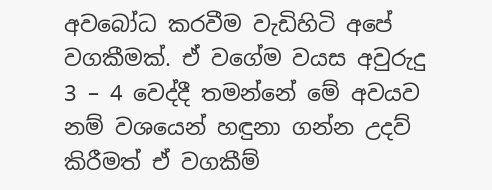අවබෝධ කරවීම වැඩිහිටි අපේ වගකීමක්. ඒ වගේම වයස අවුරුදු 3 – 4 වෙද්දී තමන්නේ මේ අවයව නම් වශයෙන් හඳුනා ගන්න උදව් කිරීමත් ඒ වගකීම්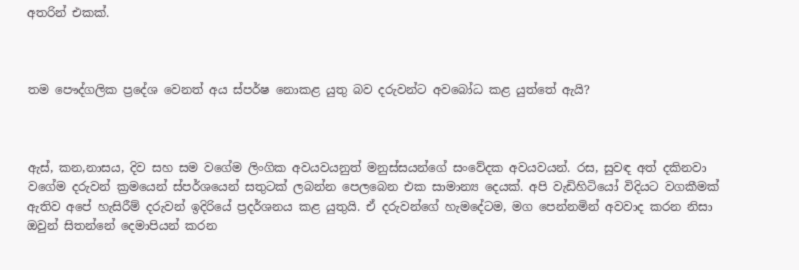අතරින් එකක්.



තම පෞද්ගලික ප්‍රදේශ වෙනත් අය ස්පර්ෂ නොකළ යුතු බව දරුවන්ට අවබෝධ කළ යුත්තේ ඇයි?



ඇස්, කන,නාසය, දිව සහ සම වගේම ලිංගික අවයවයනුත් මනුස්සයන්ගේ සංවේදක අවයවයන්. රස, සුවඳ අත් දකිනවා වගේම දරුවන් ක්‍රමයෙන් ස්පර්ශයෙන් සතුටක් ලබන්න පෙලබෙන එක සාමාන්‍ය දෙයක්. අපි වැඩිහිටියෝ විදියට වගකීමක් ඇතිව අපේ හැසිරීම් දරුවන් ඉදිරියේ ප්‍රදර්ශනය කළ යුතුයි. ඒ දරුවන්ගේ හැමදේටම, මග පෙන්නමින් අවවාද කරන නිසා ඔවුන් සිතන්නේ දෙමාපියන් කරන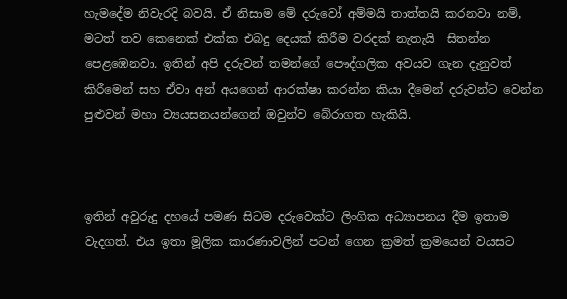හැමදේම නිවැරදි බවයි. ඒ නිසාම මේ දරුවෝ අම්මයි තාත්තයි කරනවා නම්, මටත් තව කෙනෙක් එක්ක එබදු දෙයක් කිරීම වරදක් නැතැයි  සිතන්න පෙළඹෙනවා. ඉතින් අපි දරුවන් තමන්ගේ පෞද්ගලික අවයව ගැන දැනුවත් කිරීමෙන් සහ ඒවා අන් අයගෙන් ආරක්ෂා කරන්න කියා දීමෙන් දරුවන්ට වෙන්න පුළුවන් මහා ව්‍යයසනයන්ගෙන් ඔවුන්ව බේරාගත හැකියි.



ඉතින් අවුරුදු දහයේ පමණ සිටම දරුවෙක්ට ලිංගික අධ්‍යාපනය දීම ඉතාම වැදගත්. එය ඉතා මූලික කාරණාවලින් පටන් ගෙන ක්‍රමත් ක්‍රමයෙන් වයසට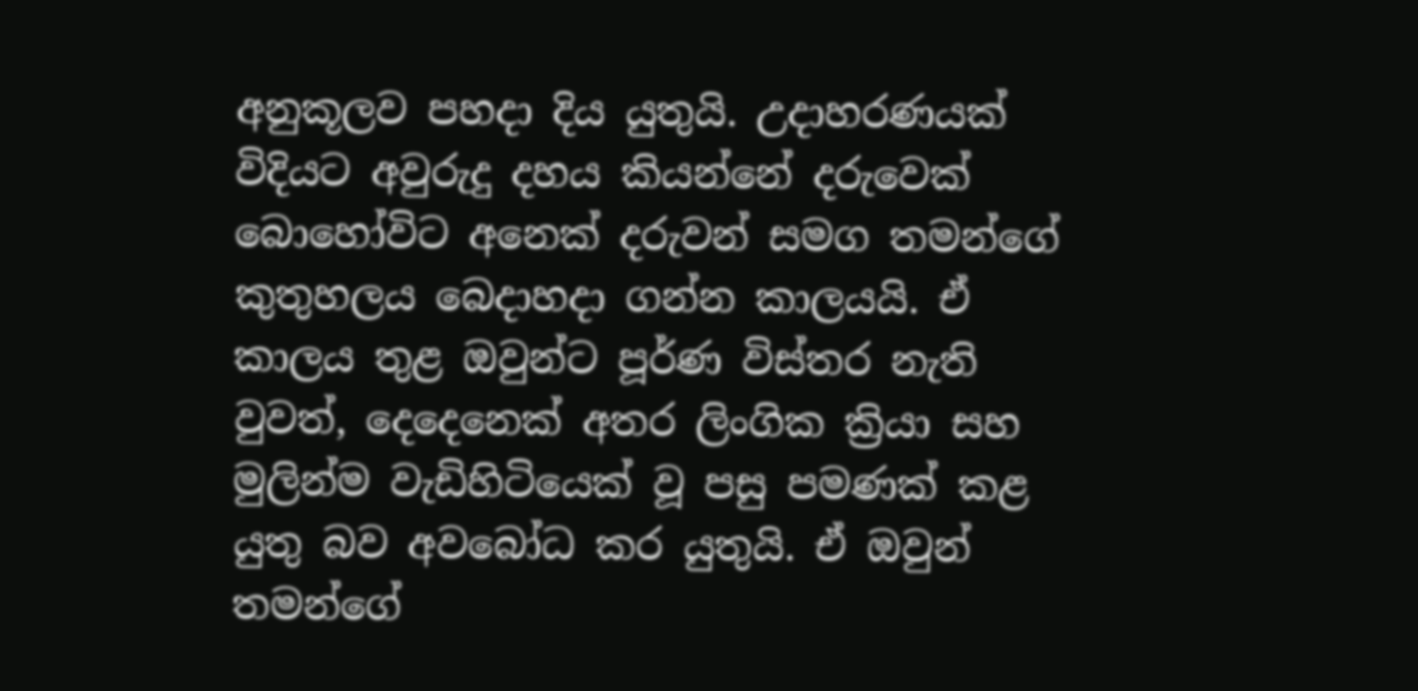අනුකූලව පහදා දිය යුතුයි. උදාහරණයක් විදියට අවුරුදු දහය කියන්නේ දරුවෙක් බොහෝවිට අනෙක් දරුවන් සමග තමන්ගේ කුතුහලය බෙදාහදා ගන්න කාලයයි. ඒ කාලය තුළ ඔවුන්ට පූර්ණ විස්තර නැති වුවත්, දෙදෙනෙක් අතර ලිංගික ක්‍රියා සහ මුලින්ම වැඩිහිටියෙක් වූ පසු පමණක් කළ යුතු බව අවබෝධ කර යුතුයි. ඒ ඔවුන් තමන්ගේ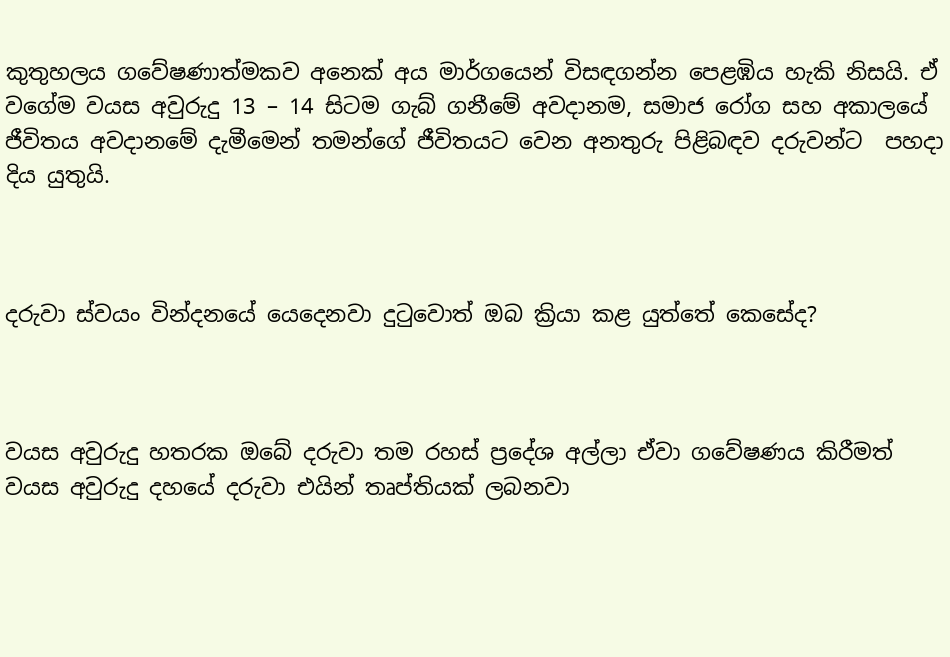කුතුහලය ගවේෂණාත්මකව අනෙක් අය මාර්ගයෙන් විසඳගන්න පෙළඹිය හැකි නිසයි. ඒ වගේම වයස අවුරුදු 13 – 14 සිටම ගැබ් ගනීමේ අවදානම, සමාජ රෝග සහ අකාලයේ ජීවිතය අවදානමේ දැමීමෙන් තමන්ගේ ජීවිතයට වෙන අනතුරු පිළිබඳව දරුවන්ට  පහදා දිය යුතුයි.



දරුවා ස්වයං වින්දනයේ යෙදෙනවා දුටුවොත් ඔබ ක්‍රියා කළ යුත්තේ කෙසේද?



වයස අවුරුදු හතරක ඔබේ දරුවා තම රහස් ප්‍රදේශ අල්ලා ඒවා ගවේෂණය කිරීමත් වයස අවුරුදු දහයේ දරුවා එයින් තෘප්තියක් ලබනවා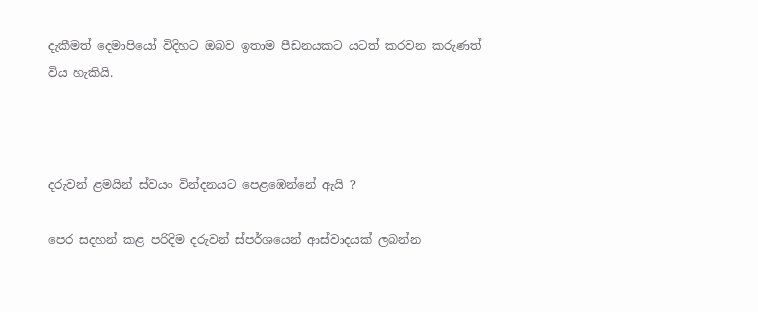දැකීමත් දෙමාපියෝ විදිහට ඔබව ඉතාම පීඩනයකට යටත් කරවන කරුණත් විය හැකියි.



දරුවන් ළමයින් ස්වයං වින්දනයට පෙළඹෙන්නේ ඇයි ?

පෙර සදහන් කළ පරිදිම දරුවන් ස්පර්ශයෙන් ආස්වාදයක් ලබන්න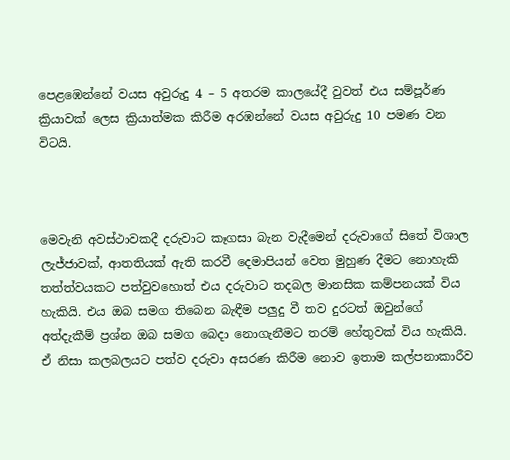පෙළඹෙන්නේ වයස අවුරුදු 4 – 5 අතරම කාලයේදී වුවත් එය සම්පූර්ණ ක්‍රියාවක් ලෙස ක්‍රියාත්මක කිරීම අරඹන්නේ වයස අවුරුදු 10 පමණ වන විටයි.



මෙවැනි අවස්ථාවකදී දරුවාට කෑගසා බැන වැදීමෙන් දරුවාගේ සිතේ විශාල ලැජ්ජාවක්, ආතතියක් ඇති කරවී දෙමාපියන් වෙත මුහුණ දීමට නොහැකි තත්ත්වයකට පත්වුවහොත් එය දරුවාට තදබල මානසික කම්පනයක් විය හැකියි. එය ඔබ සමග තිබෙන බැඳීම පලුදු වී තව දුරටත් ඔවුන්ගේ අත්දැකීම් ප්‍රශ්න ඔබ සමග බෙදා නොගැනීමට තරම් හේතුවක් විය හැකියි. ඒ නිසා කලබලයට පත්ව දරුවා අසරණ කිරීම නොව ඉතාම කල්පනාකාරීව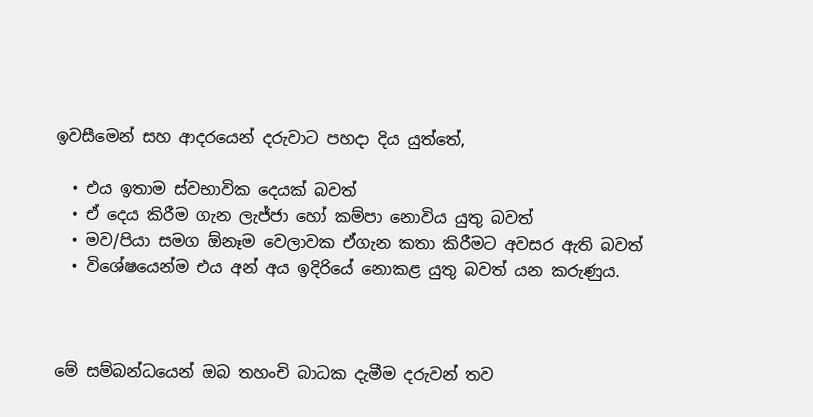ඉවසීමෙන් සහ ආදරයෙන් දරුවාට පහදා දිය යුත්තේ,

  • එය ඉතාම ස්වභාවික දෙයක් බවත්
  • ඒ දෙය කිරීම ගැන ලැජ්ජා හෝ කම්පා නොවිය යුතු බවත්
  • මව/පියා සමග ඕනෑම වෙලාවක ඒගැන කතා කිරීමට අවසර ඇති බවත්
  • විශේෂයෙන්ම එය අන් අය ඉදිරියේ නොකළ යුතු බවත් යන කරුණුය.



මේ සම්බන්ධයෙන් ඔබ තහංචි බාධක දැමීම දරුවන් තව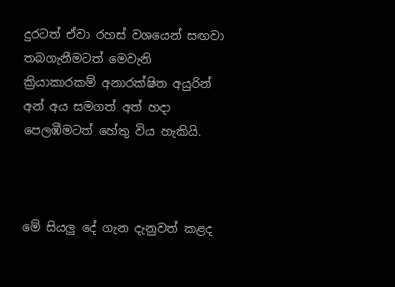දුරටත් ඒවා රහස් වශයෙන් සඟවා තබගැනීමටත් මෙවැනි ක්‍රියාකාරකම් අනාරක්ෂිත අයුරින් අන් අය සමගත් අත් හදා පෙලඹීමටත් හේතු විය හැකියි.



මේ සියලු දේ ගැන දැනුවත් කළද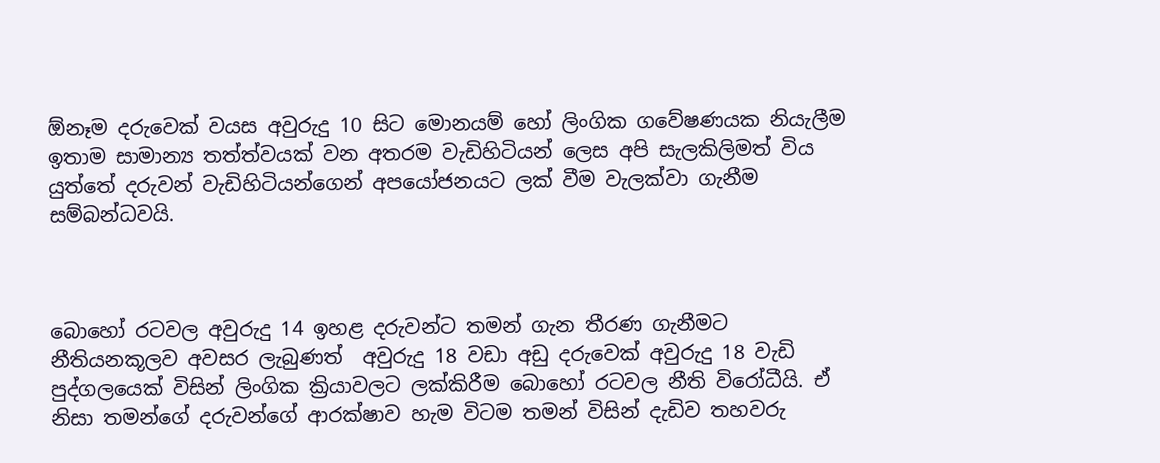ඕනෑම දරුවෙක් වයස අවුරුදු 10 සිට මොනයම් හෝ ලිංගික ගවේෂණයක නියැලීම ඉතාම සාමාන්‍ය තත්ත්වයක් වන අතරම වැඩිහිටියන් ලෙස අපි සැලකිලිමත් විය යුත්තේ දරුවන් වැඩිහිටියන්ගෙන් අපයෝජනයට ලක් වීම වැලක්වා ගැනීම සම්බන්ධවයි.



බොහෝ රටවල අවුරුදු 14 ඉහළ දරුවන්ට තමන් ගැන තීරණ ගැනීමට නීතියනකූලව අවසර ලැබුණත්  අවුරුදු 18 වඩා අඩු දරුවෙක් අවුරුදු 18 වැඩි පුද්ගලයෙක් විසින් ලිංගික ක්‍රියාවලට ලක්කිරීම බොහෝ රටවල නීති විරෝධීයි. ඒ නිසා තමන්ගේ දරුවන්ගේ ආරක්ෂාව හැම විටම තමන් විසින් දැඩිව තහවරු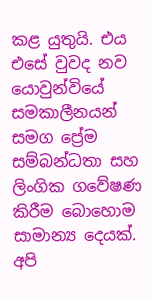කළ යුතුයි. එය එසේ වුවද නව යොවුන්වියේ සමකාලීනයන් සමග ප්‍රේම සම්බන්ධතා සහ ලිංගික ගවේෂණ කිරීම බොහොම සාමාන්‍ය දෙයක්. අපි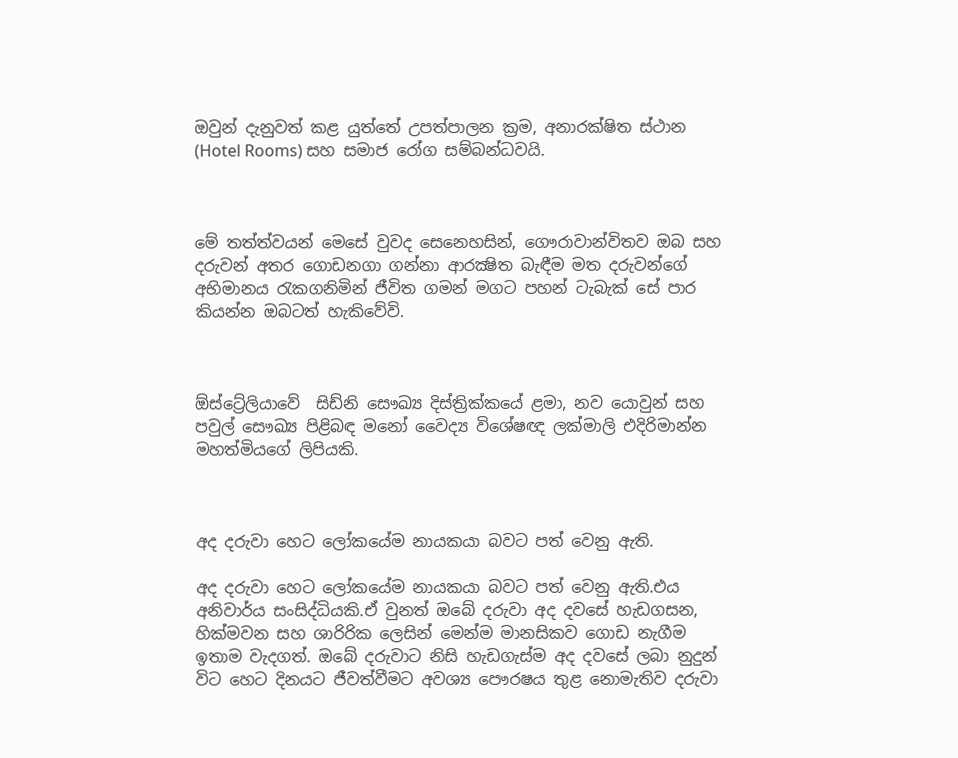ඔවුන් දැනුවත් කළ යුත්තේ උපත්පාලන ක්‍රම, අනාරක්ෂිත ස්ථාන (Hotel Rooms) සහ සමාජ රෝග සම්බන්ධවයි.



මේ තත්ත්වයන් මෙසේ වුවද සෙනෙහසින්, ගෞරාවාන්විතව ඔබ සහ දරුවන් අතර ගොඩනගා ගන්නා ආරක්‍ෂිත බැඳීම මත දරුවන්ගේ අභිමානය රැකගනිමින් ජීවිත ගමන් මගට පහන් ටැබැක් සේ පාර කියන්න ඔබටත් හැකිවේවි.



ඕස්ට්‍රේලියාවේ  සිඩ්නි සෞඛ්‍ය දිස්ත්‍රික්කයේ ළමා, නව යොවුන් සහ පවුල් සෞඛ්‍ය පිළිබඳ මනෝ වෛද්‍ය විශේෂඥ ලක්මාලි එදිරිමාන්න මහත්මියගේ ලිපියකි.



අද දරුවා හෙට ලෝකයේම නායකයා බවට පත් වෙනු ඇති.

අද දරුවා හෙට ලෝකයේම නායකයා බවට පත් වෙනු ඇති.එය අනිවාර්ය සංසිද්ධියකි.ඒ වුනත් ඔබේ දරුවා අද දවසේ හැඩගසන, හික්මවන සහ ශාරිරික ලෙසින් මෙන්ම මානසිකව ගොඩ නැගීම ඉතාම වැදගත්. ඔබේ දරුවාට නිසි හැඩගැස්ම අද දවසේ ලබා නුදුන් විට හෙට දිනයට ජීවත්වීමට අවශ්‍ය පෞරෂය තුළ නොමැතිව දරුවා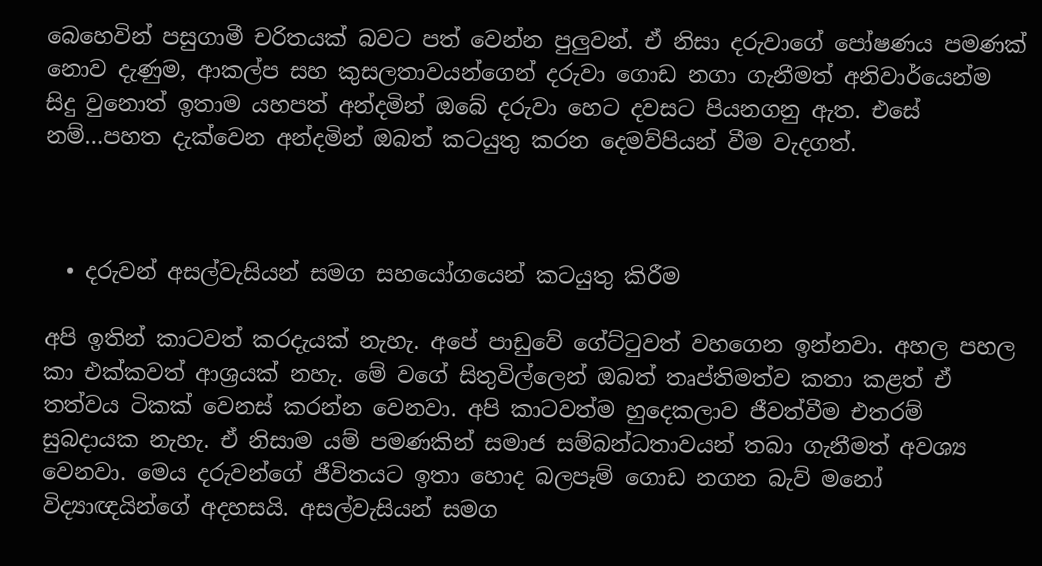බෙහෙවින් පසුගාමී චරිතයක් බවට පත් වෙන්න පුලුවන්. ඒ නිසා දරුවාගේ පෝෂණය පමණක් නොව දැණුම, ආකල්ප සහ කුසලතාවයන්ගෙන් දරුවා ගොඩ නගා ගැනීමත් අනිවාර්යෙන්ම සිදු වුනොත් ඉතාම යහපත් අන්දමින් ඔබේ දරුවා හෙට දවසට පියනගනු ඇත. එසේ නම්…පහත දැක්වෙන අන්දමින් ඔබත් කටයුතු කරන දෙමව්පියන් වීම වැදගත්.



  • දරුවන් අසල්වැසියන් සමග සහයෝගයෙන් කටයුතු කිරීම

අපි ඉතින් කාටවත් කරදැයක් නැහැ. අපේ පාඩුවේ ගේට්ටුවත් වහගෙන ඉන්නවා. අහල පහල කා එක්කවත් ආශ්‍රයක් නහැ. මේ වගේ සිතුවිල්ලෙන් ඔබත් තෘප්තිමත්ව කතා කළත් ඒ තත්වය ටිකක් වෙනස් කරන්න වෙනවා. අපි කාටවත්ම හුදෙකලාව ජීවත්වීම එතරම් සුබදායක නැහැ. ඒ නිසාම යම් පමණකින් සමාජ සම්බන්ධතාවයන් තබා ගැනීමත් අවශ්‍ය වෙනවා. මෙය දරුවන්ගේ ජීවිතයට ඉතා හොද බලපෑම් ගොඩ නගන බැව් මනෝ විද්‍යාඥයින්ගේ අදහසයි. අසල්වැසියන් සමග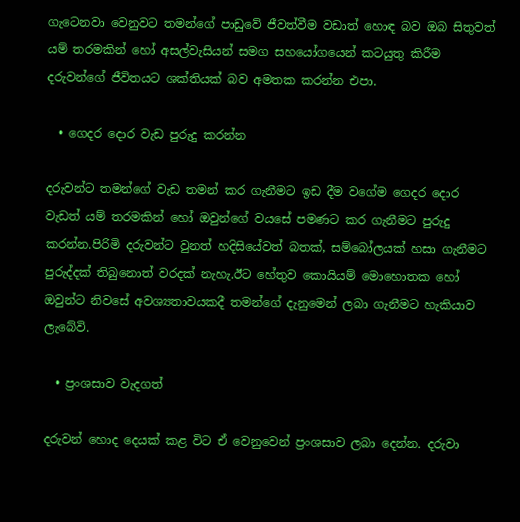ගැටෙනවා වෙනුවට තමන්ගේ පාඩුවේ ජීවත්වීම වඩාත් හොඳ බව ඔබ සිතුවත් යම් තරමකින් හෝ අසල්වැසියන් සමග සහයෝගයෙන් කටයුතු කිරීම දරුවන්ගේ ජීවිතයට ශක්තියක් බව අමතක කරන්න එපා.

  • ගෙදර දොර වැඩ පුරුදු කරන්න

දරුවන්ට තමන්ගේ වැඩ තමන් කර ගැනීමට ඉඩ දීම වගේම ගෙදර දොර වැඩත් යම් තරමකින් හෝ ඔවුන්ගේ වයසේ පමණට කර ගැනීමට පුරුදු කරන්න.පිරිමි දරුවන්ට වුනත් හදිසියේවත් බතක්, සම්බෝලයක් හසා ගැනීමට පුරුද්දක් තිබුනොත් වරදක් නැහැ.ඊට හේතුව කොයියම් මොහොතක හෝ ඔවුන්ට නිවසේ අවශ්‍යතාවයකදී තමන්ගේ දැනුමෙන් ලබා ගැනීමට හැකියාව ලැබේවි.

  • ප්‍රංශසාව වැදගත්

දරුවන් හොද දෙයක් කළ විට ඒ වෙනුවෙන් ප්‍රංශසාව ලබා දෙන්න. දරුවා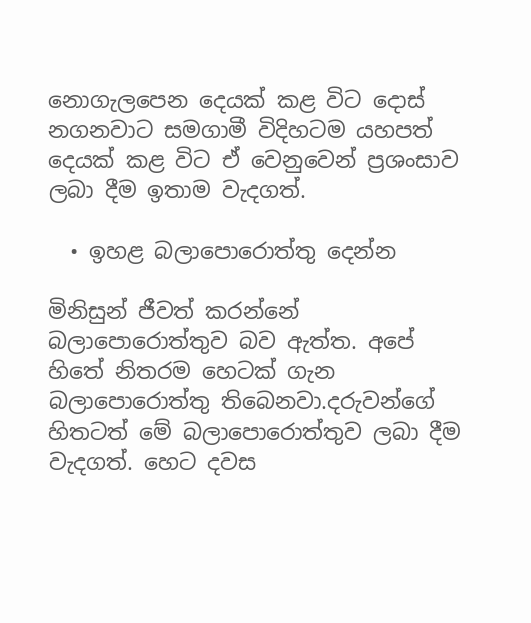නොගැලපෙන දෙයක් කළ විට දොස් නගනවාට සමගාමී විදිහටම යහපත් දෙයක් කළ විට ඒ වෙනුවෙන් ප්‍රශංසාව ලබා දීම ඉතාම වැදගත්.

  • ඉහළ බලාපොරොත්තු දෙන්න

මිනිසුන් ජීවත් කරන්නේ බලාපොරොත්තුව බව ඇත්ත. අපේ හිතේ නිතරම හෙටක් ගැන බලාපොරොත්තු තිබෙනවා.දරුවන්ගේ හිතටත් මේ බලාපොරොත්තුව ලබා දීම වැදගත්. හෙට දවස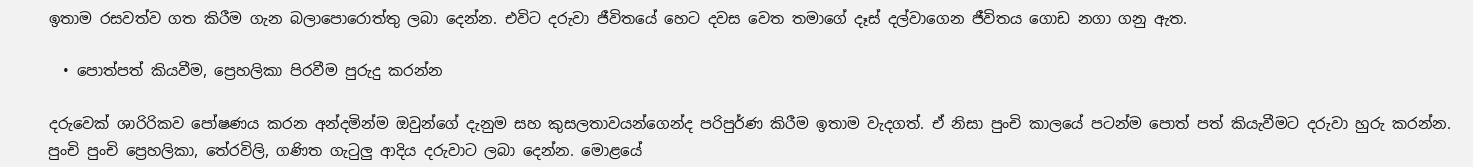ඉතාම රසවත්ව ගත කිරීම ගැන බලාපොරොත්තු ලබා දෙන්න. එවිට දරුවා ජීවිතයේ හෙට දවස වෙත තමාගේ දෑස් දල්වාගෙන ජීවිතය ගොඩ නගා ගනු ඇත.

  • පොත්පත් කියවීම, ප්‍රෙහලිකා පිරවීම පුරුදු කරන්න

දරුවෙක් ශාරිරිකව පෝෂණය කරන අන්දමින්ම ඔවුන්ගේ දැනුම සහ කුසලතාවයන්ගෙන්ද පරිපුර්ණ කිරීම ඉතාම වැදගත්. ඒ නිසා පුංචි කාලයේ පටන්ම පොත් පත් කියැවීමට දරුවා හුරු කරන්න. පුංචි පුංචි ප්‍රෙහලිකා, තේරවිලි, ගණිත ගැටුලු ආදිය දරුවාට ලබා දෙන්න. මොළයේ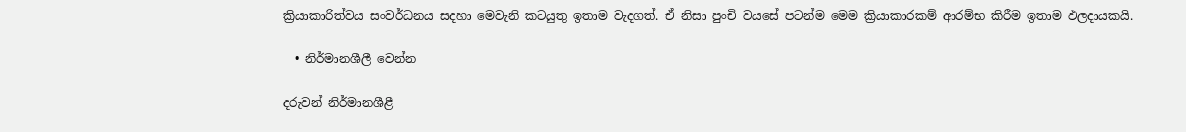ක්‍රියාකාරිත්වය සංවර්ධනය සදහා මෙවැනි කටයුතු ඉතාම වැදගත්. ඒ නිසා පුංචි වයසේ පටන්ම මෙම ක්‍රියාකාරකම් ආරම්භ කිරීම ඉතාම ඵලදායකයි.

  • නිර්මානශීලී වෙන්න

දරුවන් නිර්මානශීළී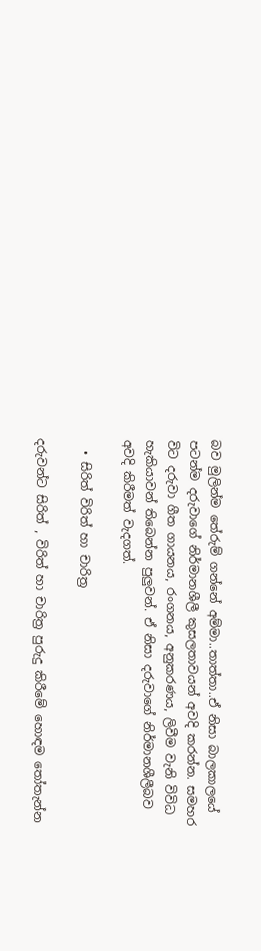බව මුලින්ම තේරුම් ගන්නේ අම්මා..තාත්තා..ඒ නිසා බාලකාලයේ පටන්ම දරුවාගේ නිර්මානශීලී කුසලතාවයන් අවදි කරන්න. සමහර විට දරුවා ගීත ගායනය, රංගනය, අනුකරණය, ලිවීම වැනි විවිධ හැකියාවන් තිබෙන්න පුලුවන්. ඒ නිසා දරුවාගේ නිර්මානශීලීබව අවදි කිරීමත් වැදගත්.

  • සිරිත් විරිත් හා චාරිත්‍ර

දරුවන්ට සිරිත් , විරිත් හා චාරිත්‍ර පුරුදු කිරීමේ හොඳම තෝතැන්න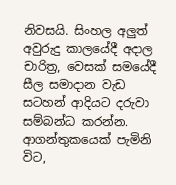නිවසයි. සිංහල අලුත් අවුරුදු කාලයේදී අදාල චාරිත්‍ර, වෙසක් සමයේදී සීල සමාදාන වැඩ සටහන් ආදියට දරුවා සම්බන්ධ කරන්න. ආගන්තුකයෙක් පැමිනි විට,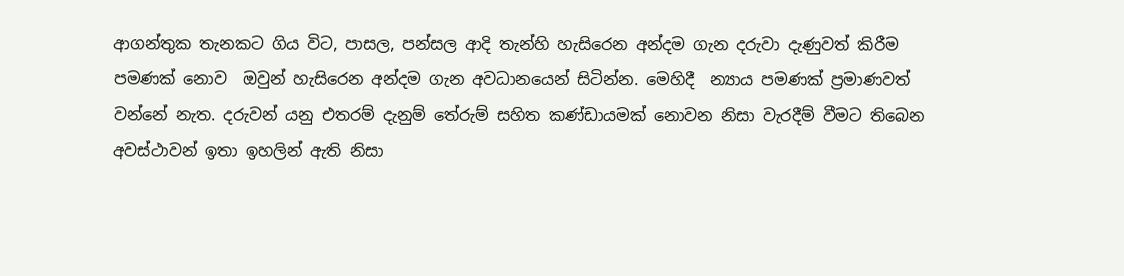ආගන්තුක තැනකට ගිය විට, පාසල, පන්සල ආදි තැන්හි හැසිරෙන අන්දම ගැන දරුවා දැණුවත් කිරීම පමණක් නොව  ඔවුන් හැසිරෙන අන්දම ගැන අවධානයෙන් සිටින්න. මෙහිදී  න්‍යාය පමණක් ප්‍රමාණවත් වන්නේ නැත. දරුවන් යනු එතරම් දැනුම් තේරුම් සහිත කණ්ඩායමක් නොවන නිසා වැරදීම් වීමට තිබෙන අවස්ථාවන් ඉතා ඉහලින් ඇති නිසා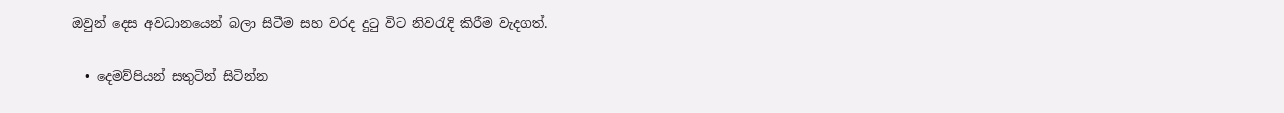ඔවුන් දෙස අවධානයෙන් බලා සිටීම සහ වරද දුටු විට නිවරැදි කිරීම වැදගත්.

  • දෙමව්පියන් සතුටින් සිටින්න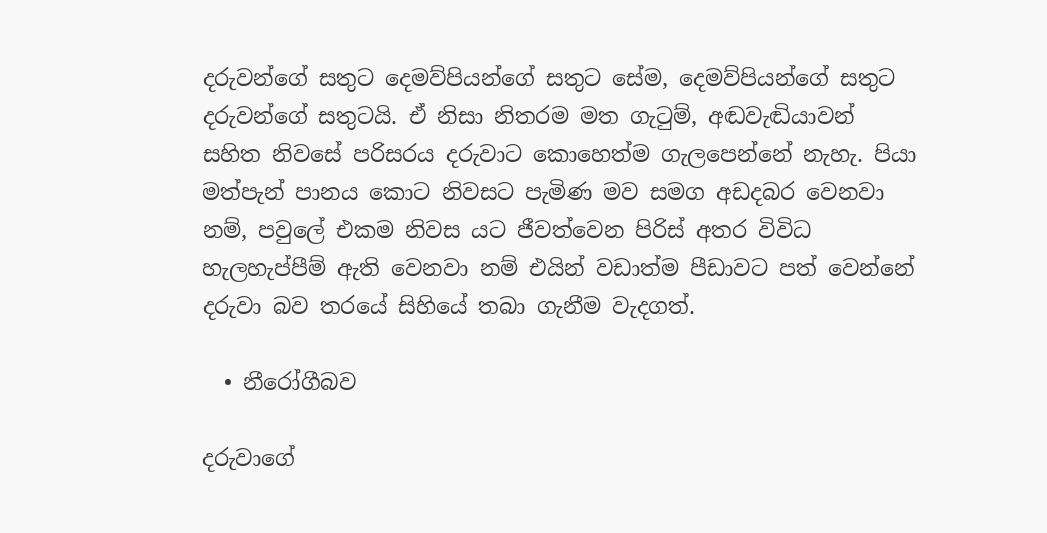දරුවන්ගේ සතුට දෙමව්පියන්ගේ සතුට සේම, දෙමව්පියන්ගේ සතුට දරුවන්ගේ සතුටයි. ඒ නිසා නිතරම මත ගැටුම්, අඬවැඬියාවන් සහිත නිවසේ පරිසරය දරුවාට කොහෙත්ම ගැලපෙන්නේ නැහැ. පියා මත්පැන් පානය කොට නිවසට පැමිණ මව සමග අඩදබර වෙනවා නම්, පවුලේ එකම නිවස යට ජීවත්වෙන පිරිස් අතර විවිධ හැලහැප්පීම් ඇති වෙනවා නම් එයින් වඩාත්ම පීඩාවට පත් වෙන්නේ දරුවා බව තරයේ සිහියේ තබා ගැනීම වැදගත්.

  • නීරෝගීබව

දරුවාගේ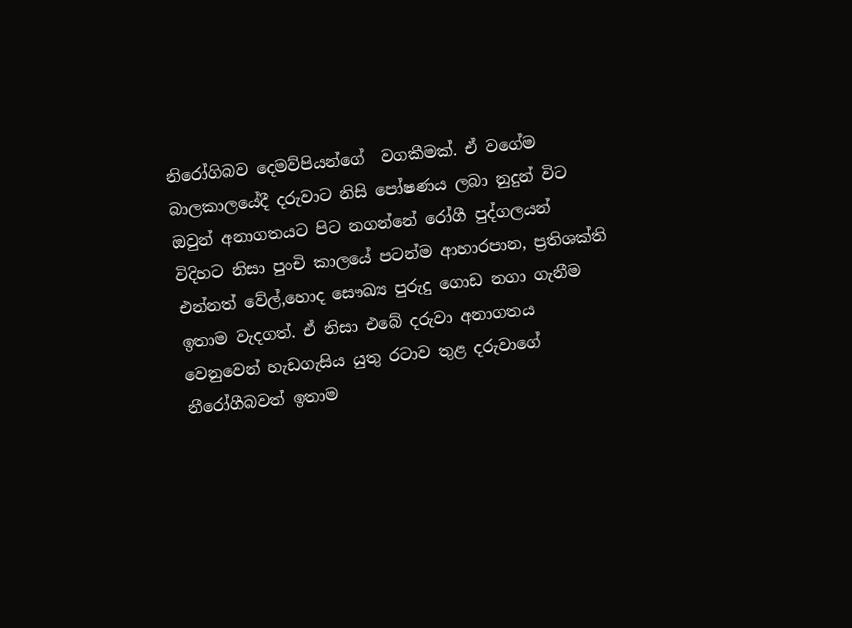නිරෝගිබව දෙමව්පියන්ගේ  වගකීමක්. ඒ වගේම බාලකාලයේදී දරුවාට නිසි පෝෂණය ලබා නුදුන් විට ඔවුන් අනාගතයට පිට නගන්නේ රෝගී පුද්ගලයන් විදිහට නිසා පුංචි කාලයේ පටන්ම ආහාරපාන, ප්‍රතිශක්ති එන්නත් වේල්,හොද සෞඛ්‍ය පුරුදු ගොඩ නගා ගැනීම ඉතාම වැදගත්. ඒ නිසා එබේ දරුවා අනාගතය වෙනුවෙන් හැඩගැසිය යුතු රටාව තුළ දරුවාගේ නීරෝගීබවත් ඉතාම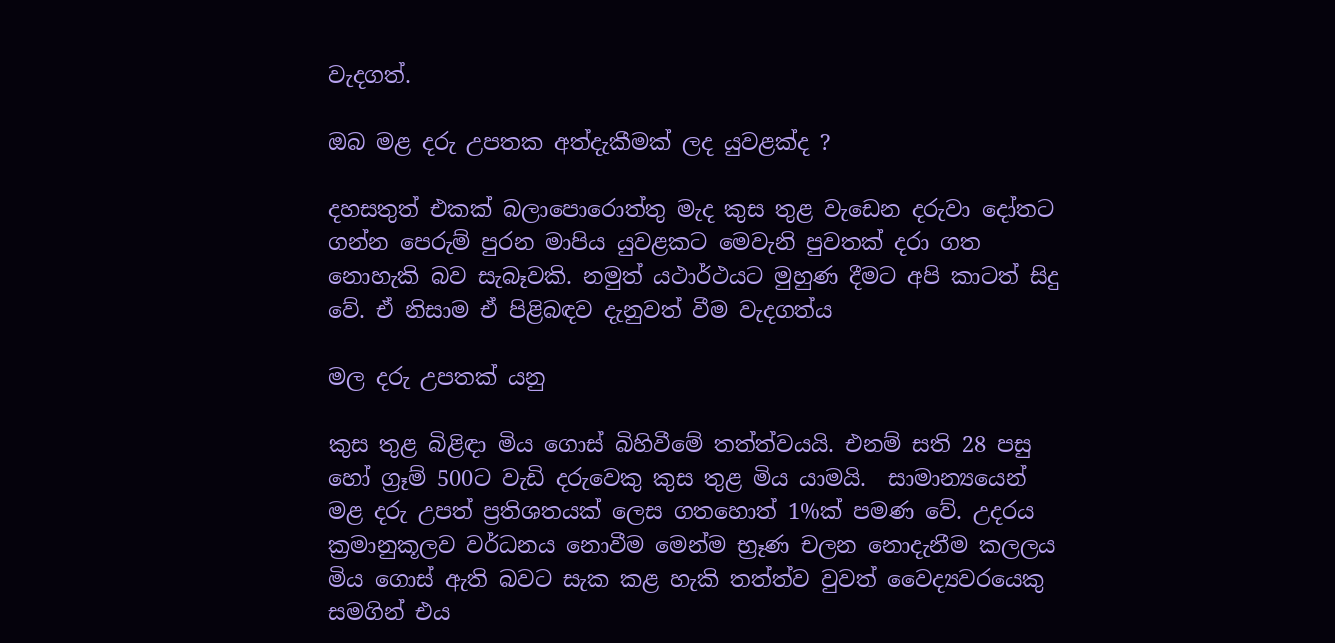වැදගත්.

ඔබ මළ දරු උපතක අත්දැකීමක් ලද යුවළක්ද ?

දහසතුත් එකක් බලාපොරොත්තු මැද කුස තුළ වැඩෙන දරුවා දෝතට ගන්න පෙරුම් පුරන මාපිය යුවළකට මෙවැනි පුවතක් දරා ගත නොහැකි බව සැබෑවකි. නමුත් යථාර්ථයට මුහුණ දීමට අපි කාටත් සිදු වේ. ඒ නිසාම ඒ පිළිබඳව දැනුවත් වීම වැදගත්ය

මල දරු උපතක් යනු

කුස තුළ බිළිඳා මිය ගොස් බිහිවීමේ තත්ත්වයයි. එනම් සති 28 පසු හෝ ග්‍රෑම් 500ට වැඩි දරුවෙකු කුස තුළ මිය යාමයි.  සාමාන්‍යයෙන් මළ දරු උපත් ප්‍රතිශතයක් ලෙස ගතහොත් 1%ක් පමණ වේ. උදරය ක්‍රමානුකූලව වර්ධනය නොවීම මෙන්ම භ්‍රෑණ චලන නොදැනීම කලලය මිය ගොස් ඇති බවට සැක කළ හැකි තත්ත්ව වුවත් වෛද්‍යවරයෙකු සමගින් එය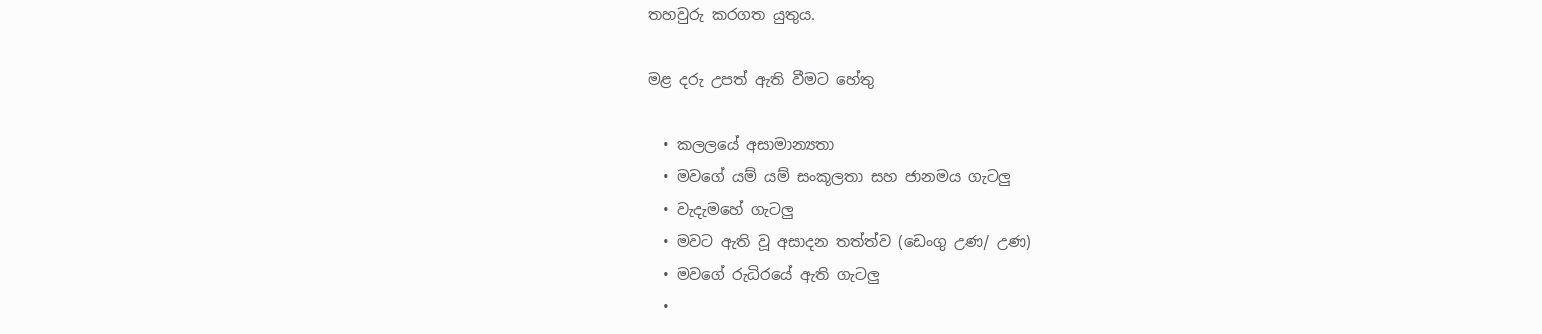තහවුරු කරගත යුතුය.

මළ දරු උපත් ඇති වීමට හේතු

  • කලලයේ අසාමාන්‍යතා
  • මවගේ යම් යම් සංකූලතා සහ ජානමය ගැටලු
  • වැදැමහේ ගැටලු
  • මවට ඇති වූ අසාදන තත්ත්ව (ඩෙංගු උණ/ උණ)
  • මවගේ රුධිරයේ ඇති ගැටලු
  •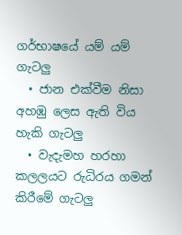ගර්භාෂයේ යම් යම් ගැටලු
  • ජාන එක්වීම නිසා අහඹු ලෙස ඇති විය හැකි ගැටලු
  • වැදැමහ හරහා කලලයට රුධිරය ගමන් කිරීමේ ගැටලු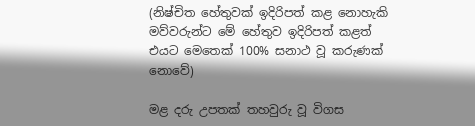(නිෂ්චිත හේතුවක් ඉදිරිපත් කළ නොහැකි මව්වරුන්ට මේ හේතුව ඉදිරිපත් කළත් එයට මෙතෙක් 100% සනාථ වූ කරුණක් නොවේ)

මළ දරු උපතක් තහවුරු වූ විගස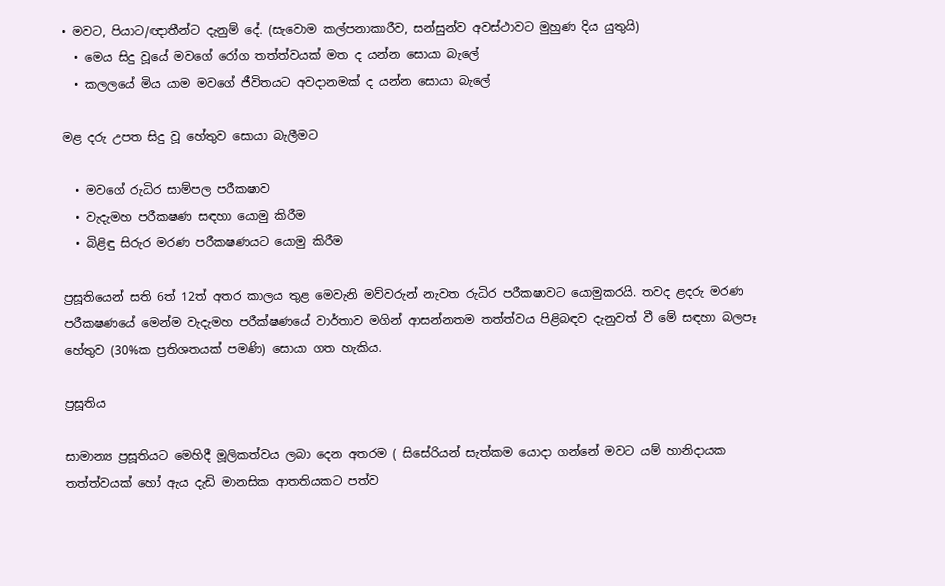• මවට, පියාට/ඥාතීන්ට දැනුම් දේ. (සැවොම කල්පනාකාරීව, සන්සුන්ව අවස්ථාවට මුහුණ දිය යුතුයි)
  • මෙය සිදු වූයේ මවගේ රෝග තත්ත්වයක් මත ද යන්න සොයා බැලේ
  • කලලයේ මිය යාම මවගේ ජීවිතයට අවදානමක් ද යන්න සොයා බැලේ

මළ දරු උපත සිදු වූ හේතුව සොයා බැලීමට

  • මවගේ රුධිර සාම්පල පරීක‍ෂාව
  • වැදැමහ පරීක‍ෂණ සඳහා යොමු කිරීම
  • බිළිඳු සිරුර මරණ පරීක‍ෂණයට යොමු කිරීම

ප්‍රසූතියෙන් සති 6ත් 12ත් අතර කාලය තුළ මෙවැනි මව්වරුන් නැවත රුධිර පරීක‍ෂාවට යොමුකරයි. තවද ළදරු මරණ පරීක‍ෂණයේ මෙන්ම වැදැමහ පරීක්ෂණයේ වාර්තාව මගින් ආසන්නතම තත්ත්වය පිළිබඳව දැනුවත් වී මේ සඳහා බලපෑ හේතුව (30%ක ප්‍රතිශතයක් පමණි) සොයා ගත හැකිය.

ප්‍රසූතිය

සාමාන්‍ය ප්‍රසූතියට මෙහිදී මූලිකත්වය ලබා දෙන අතරම ( සිසේරියන් සැත්කම යොදා ගන්නේ මවට යම් හානිදායක තත්ත්වයක් හෝ ඇය දැඩි මානසික ආතතියකට පත්ව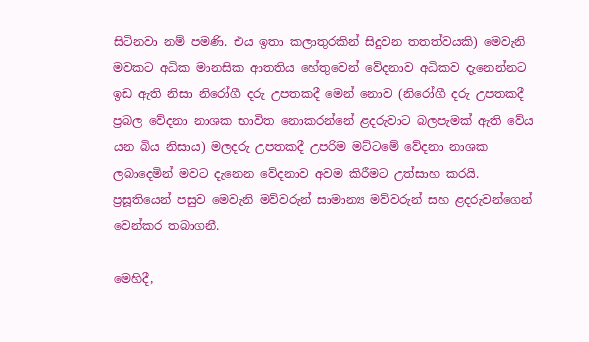සිටිනවා නම් පමණි. එය ඉතා කලාතුරකින් සිදුවන තතත්වයකි) මෙවැනි මවකට අධික මානසික ආතතිය හේතුවෙන් වේදනාව අධිකව දැනෙන්නට ඉඩ ඇති නිසා නිරෝගී දරු උපතකදී මෙන් නොව (නිරෝගී දරු උපතකදී ප්‍රබල වේදනා නාශක භාවිත නොකරන්නේ ළදරුවාට බලපැමක් ඇති වේය යන බිය නිසාය) මලදරු උපතකදී උපරිම මට්ටමේ වේදනා නාශක ලබාදෙමින් මවට දැනෙන වේදනාව අවම කිරීමට උත්සාහ කරයි. ප්‍රසූතියෙන් පසුව මෙවැනි මව්වරුන් සාමාන්‍ය මව්වරුන් සහ ළදරුවන්ගෙන් වෙන්කර තබාගනී.

මෙහිදී,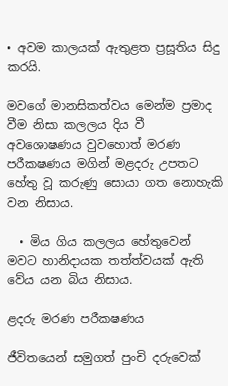• අවම කාලයක් ඇතුළත ප්‍රසූතිය සිදු කරයි.

මවගේ මානසිකත්වය මෙන්ම ප්‍රමාද වීම නිසා කලලය දිය වී අවශොෂණය වුවහොත් මරණ පරීක‍ෂණය මගින් මළදරු උපතට හේතු වූ කරුණු සොයා ගත නොහැකි වන නිසාය.

  • මිය ගිය කලලය හේතුවෙන් මවට හානිදායක තත්ත්වයක් ඇති වේය යන බිය නිසාය.

ළදරු මරණ පරීක‍ෂණය

ජීවිතයෙන් සමුගත් පුංචි දරුවෙක්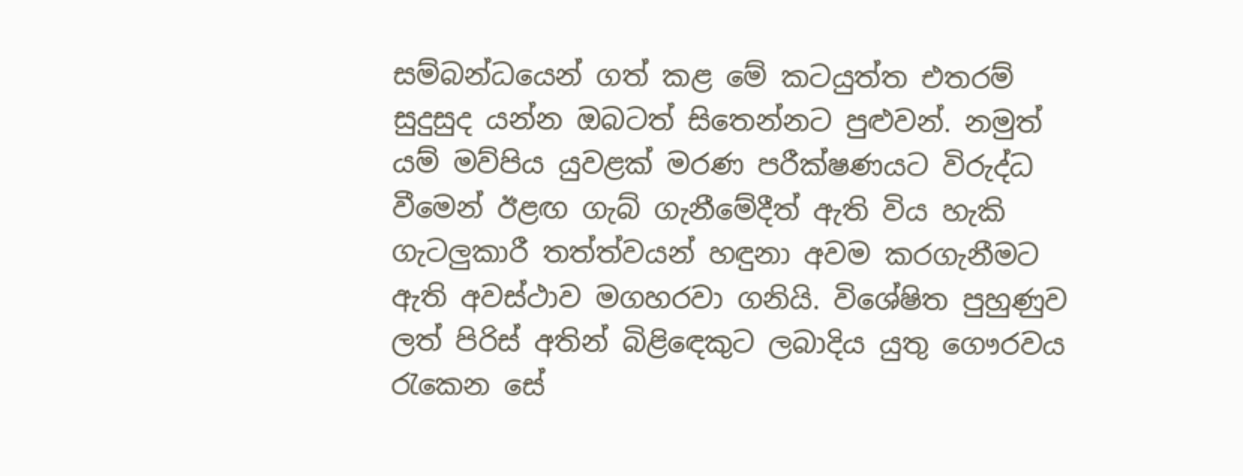සම්බන්ධයෙන් ගත් කළ මේ කටයුත්ත එතරම් සුදුසුද යන්න ඔබටත් සිතෙන්නට පුළුවන්. නමුත් යම් මව්පිය යුවළක් මරණ පරීක්ෂණයට විරුද්ධ වීමෙන් ඊළඟ ගැබ් ගැනීමේදීත් ඇති විය හැකි ගැටලුකාරී තත්ත්වයන් හඳුනා අවම කරගැනීමට ඇති අවස්ථාව මගහරවා ගනියි. විශේෂිත පුහුණුව ලත් පිරිස් අතින් බිළිඳෙකුට ලබාදිය යුතු ගෞරවය රැකෙන සේ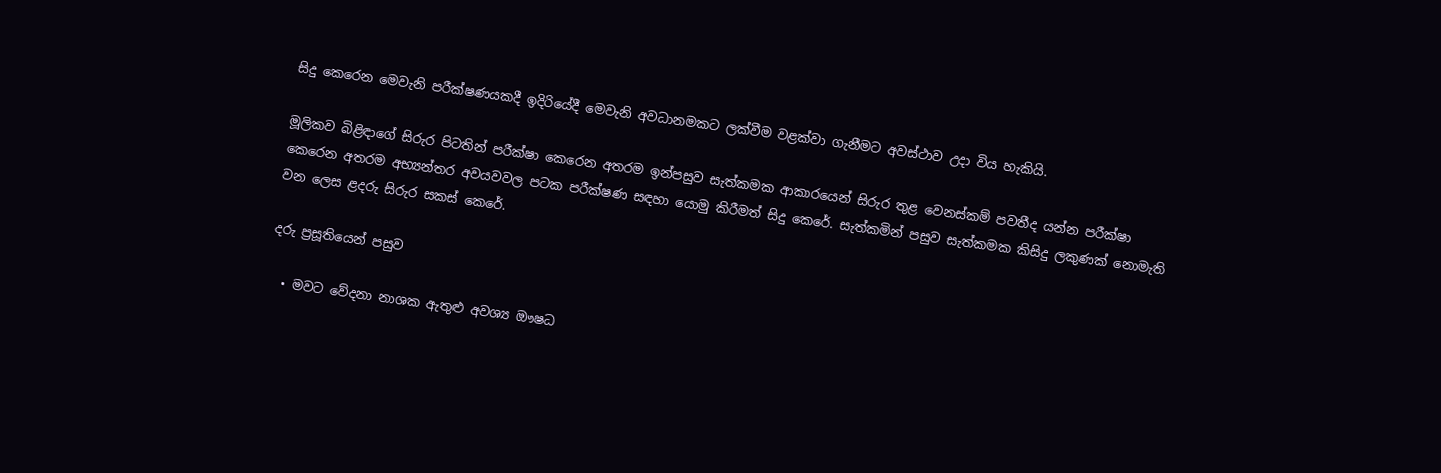සිදු කෙරෙන මෙවැනි පරීක්ෂණයකදී ඉදිරියේදී මෙවැනි අවධානමකට ලක්වීම වළක්වා ගැනීමට අවස්ථාව උදා විය හැකියි.

මූලිකව බිළිඳාගේ සිරුර පිටතින් පරීක්ෂා කෙරෙන අතරම ඉන්පසුව සැත්කමක ආකාරයෙන් සිරුර තුළ වෙනස්කම් පවතීද යන්න පරීක්ෂා කෙරෙන අතරම අභ්‍යන්තර අවයවවල පටක පරීක්ෂණ සඳහා යොමු කිරීමත් සිදු කෙරේ. සැත්කමින් පසුව සැත්කමක කිසිදු ලකුණක් නොමැති වන ලෙස ළදරු සිරුර සකස් කෙරේ.

දරු ප්‍රසූතියෙන් පසුව

  • මවට වේදනා නාශක ඇතුළු අවශ්‍ය ඖෂධ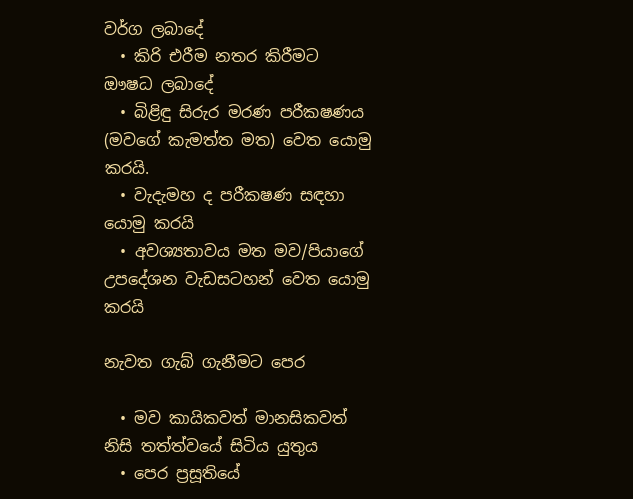වර්ග ලබාදේ
  • කිරි එරීම නතර කිරීමට ඖෂධ ලබාදේ
  • බිළිඳු සිරුර මරණ පරීක‍ෂණය (මවගේ කැමත්ත මත) වෙත යොමු කරයි.
  • වැදැමහ ද පරීක‍ෂණ සඳහා යොමු කරයි
  • අවශ්‍යතාවය මත මව/පියාගේ උපදේශන වැඩසටහන් වෙත යොමු කරයි

නැවත ගැබ් ගැනීමට පෙර

  • මව කායිකවත් මානසිකවත් නිසි තත්ත්වයේ සිටිය යුතුය
  • පෙර ප්‍රසූතියේ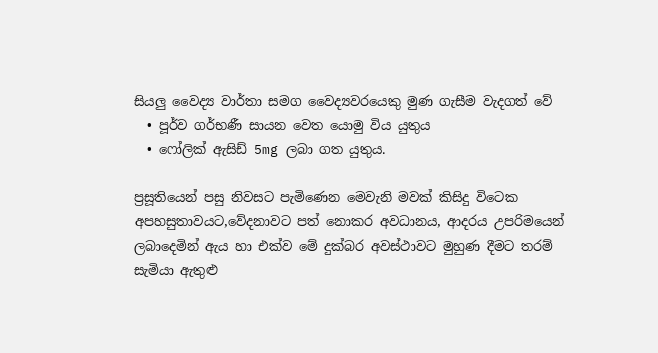සියලු වෛද්‍ය වාර්තා සමග වෛද්‍යවරයෙකු මුණ ගැසීම වැදගත් වේ
  • පූර්ව ගර්භණී සායන වෙත යොමු විය යුතුය
  • ෆෝලික් ඇසිඩ් 5mg ලබා ගත යුතුය.

ප්‍රසූතියෙන් පසු නිවසට පැමිණෙන මෙවැනි මවක් කිසිදු විටෙක අපහසුතාවයට,වේදනාවට පත් නොකර අවධානය, ආදරය උපරිමයෙන් ලබාදෙමින් ඇය හා එක්ව මේ දුක්බර අවස්ථාවට මුහුණ දීමට තරම් සැමියා ඇතුළු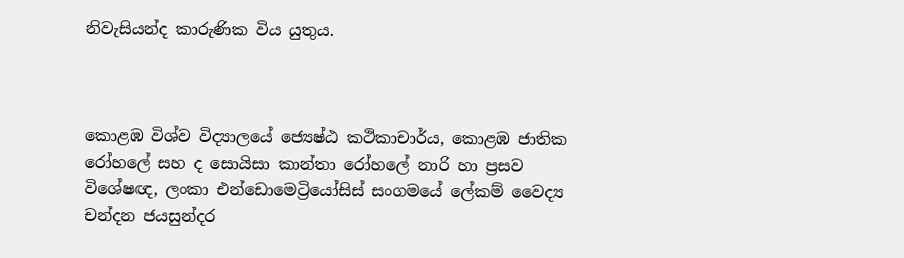නිවැසියන්ද කාරුණික විය යුතුය.



කොළඹ විශ්ව විද්‍යාලයේ ජ්‍යෙෂ්ඨ කථිකාචාර්ය, කොළඹ ජාතික රෝහලේ සහ ද සොයිසා කාන්තා රෝහලේ නාරි හා ප්‍රසව විශේෂඥ, ලංකා එන්ඩොමෙට්‍රියෝසිස් සංගමයේ ලේකම් වෛද්‍ය චන්දන ජයසුන්දර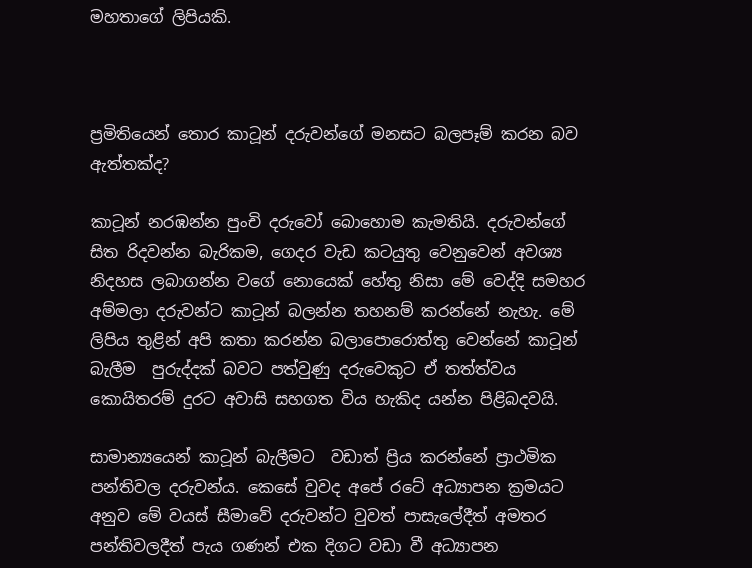මහතාගේ ලිපියකි.



ප්‍රමිතියෙන් තොර කාටූන් දරුවන්ගේ මනසට බලපෑම් කරන බව ඇත්තක්ද?

කාටූන් නරඹන්න පුංචි දරුවෝ බොහොම කැමතියි. දරුවන්ගේ සිත රිදවන්න බැරිකම, ගෙදර වැඩ කටයුතු වෙනුවෙන් අවශ්‍ය නිදහස ලබාගන්න වගේ නොයෙක් හේතු නිසා මේ වෙද්දි සමහර අම්මලා දරුවන්ට කාටූන් බලන්න තහනම් කරන්නේ නැහැ. මේ ලිපිය තුළින් අපි කතා කරන්න බලාපොරොත්තු වෙන්නේ කාටූන් බැලීම  පුරුද්දක් බවට පත්වුණු දරුවෙකුට ඒ තත්ත්වය කොයිතරම් දුරට අවාසි සහගත විය හැකිද යන්න පිළිබදවයි.

සාමාන්‍යයෙන් කාටූන් බැලීමට  වඩාත් ප්‍රිය කරන්නේ ප්‍රාථමික පන්තිවල දරුවන්ය. කෙසේ වුවද අපේ රටේ අධ්‍යාපන ක්‍රමයට අනුව මේ වයස් සීමාවේ දරුවන්ට වුවත් පාසැලේදීත් අමතර පන්තිවලදීත් පැය ගණන් එක දිගට වඩා වී අධ්‍යාපන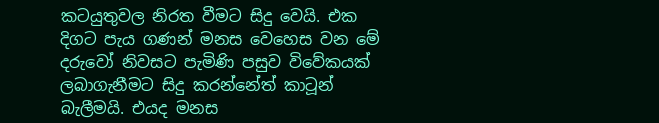කටයුතුවල නිරත වීමට සිදු වෙයි. එක දිගට පැය ගණන් මනස වෙහෙස වන මේ දරුවෝ නිවසට පැමිණි පසුව විවේකයක් ලබාගැනීමට සිදු කරන්නේත් කාටූන් බැලීමයි. එයද මනස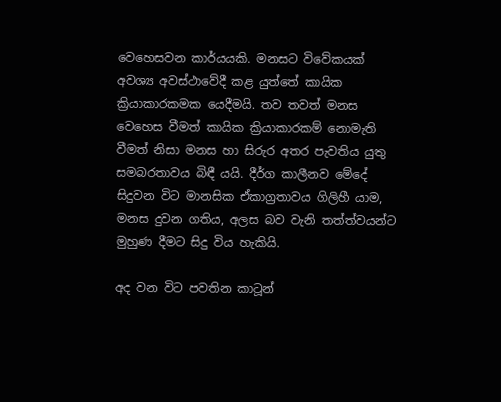වෙහෙසවන කාර්යයකි. මනසට විවේකයක් අවශ්‍ය අවස්ථාවේදී කළ යුත්තේ කායික ක්‍රියාකාරකමක යෙදීමයි. තව තවත් මනස වෙහෙස වීමත් කායික ක්‍රියාකාරකම් නොමැති වීමත් නිසා මනස හා සිරුර අතර පැවතිය යුතු සමබරතාවය බිඳී යයි. දීර්ග කාලීනව මේදේ සිදුවන විට මානසික ඒකාග්‍රතාවය ගිලිහී යාම, මනස දුවන ගතිය, අලස බව වැනි තත්ත්වයන්ට මුහුණ දීමට සිදු විය හැකියි.

අද වන විට පවතින කාටූන්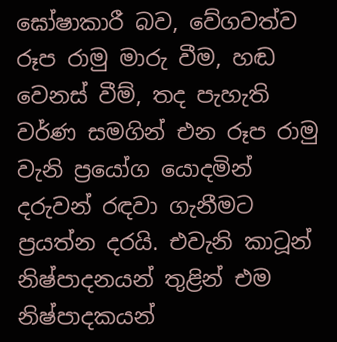ඝෝෂාකාරී බව, වේගවත්ව රූප රාමු මාරු වීම, හඬ වෙනස් වීම්, තද පැහැති වර්ණ සමගින් එන රූප රාමු වැනි ප්‍රයෝග යොදමින් දරුවන් රඳවා ගැනීමට ප්‍රයත්න දරයි. එවැනි කාටූන් නිෂ්පාදනයන් තුළින් එම නිෂ්පාදකයන්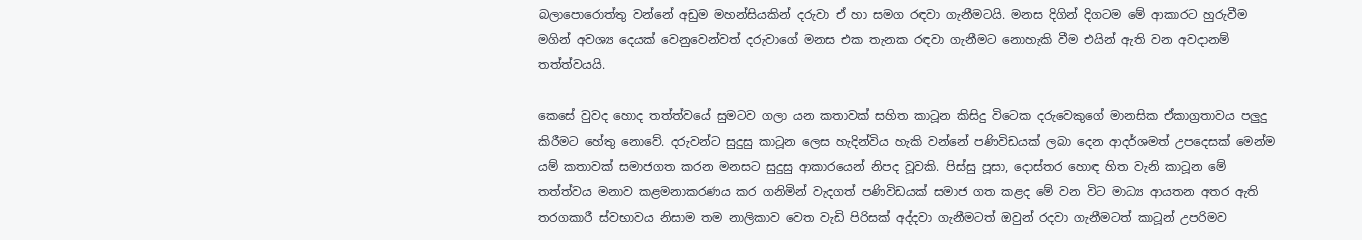බලාපොරොත්තු වන්නේ අඩුම මහන්සියකින් දරුවා ඒ හා සමග රඳවා ගැනීමටයි. මනස දිගින් දිගටම මේ ආකාරට හුරුවීම මගින් අවශ්‍ය දෙයක් වෙනුවෙන්වත් දරුවාගේ මනස එක තැනක රඳවා ගැනීමට නොහැකි වීම එයින් ඇති වන අවදානම් තත්ත්වයයි.

කෙසේ වුවද හොද තත්ත්වයේ සුමටව ගලා යන කතාවක් සහිත කාටූන කිසිදු විටෙක දරුවෙකුගේ මානසික ඒකාග්‍රතාවය පලුදු කිරීමට හේතු නොවේ. දරුවන්ට සුදුසු කාටූන ලෙස හැදින්විය හැකි වන්නේ පණිවිඩයක් ලබා දෙන ආදර්ශමත් උපදෙසක් මෙන්ම යම් කතාවක් සමාජගත කරන මනසට සුදුසු ආකාරයෙන් නිපද වූවකි. පිස්සු පූසා, දොස්තර හොඳ හිත වැනි කාටූන මේ තත්ත්වය මනාව කළමනාකරණය කර ගනිමින් වැදගත් පණිවිඩයක් සමාජ ගත කළද මේ වන විට මාධ්‍ය ආයතන අතර ඇති තරගකාරී ස්වභාවය නිසාම තම නාලිකාව වෙත වැඩි පිරිසක් අද්දවා ගැනීමටත් ඔවුන් රදවා ගැනීමටත් කාටූන් උපරිමව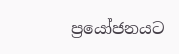ප්‍රයෝජනයට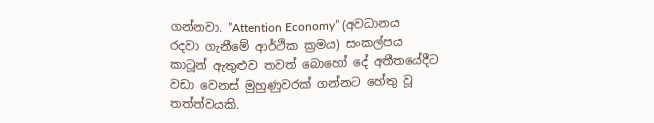ගන්නවා. ”Attention Economy” (අවධානය රදවා ගැනීමේ ආර්ථික ක්‍රමය) සංකල්පය කාටූන් ඇතුළුව තවත් බොහෝ දේ අතීතයේදීට වඩා වෙනස් මුහුණුවරක් ගන්නට හේතු වූ තත්ත්වයකි.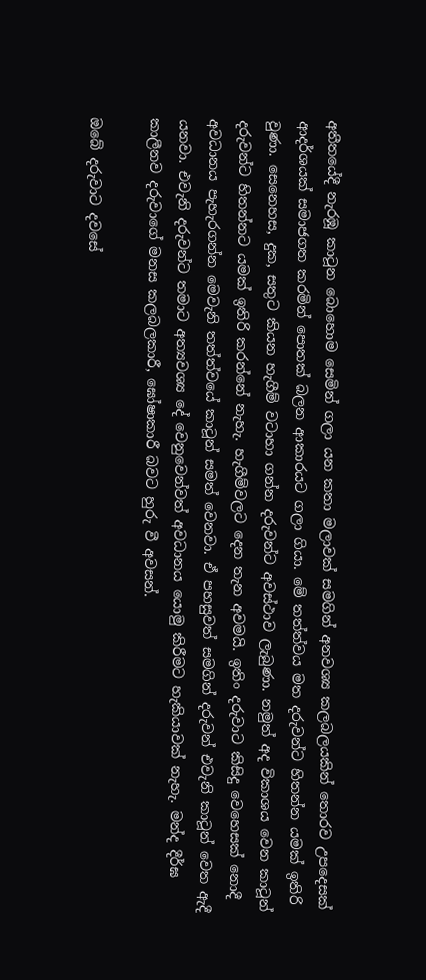අතීතයේදී නැරඹූ කාටූන බොහොම සෙමින් ගලා යන කතා මලාවක් සමගින් අනවශ්‍ය කලබලයකින් තොරව උපදෙසක් ආදර්ශයක් සමාජගත කරමින් පොතක් බලන ආකාරයට ගලා ගියා. මේ තත්ත්වය මත දරුවන්ට හිතන්න යමක් ඉතිරි වුණා. සෙනෙහස, දුක, සතුට කියන හැගීම් වටාහා ගන්න දරුවන්ට අවස්ථාව ලැබුණා. නමුත් අද විකාශය වෙන කාටූන් දරුවන්ට හිතන්නට යමක් ඉතිරි කරන්නේ නැහැ. හැගීම්වලට දෙන තැන අවමයි. ඉතිං දරුවාට කිසිදු වෙහෙසක් නොදී අවධානය පැහැරගන්න මෙවැනි තත්ත්වයේ කාටූන් සමත් වෙනවා. ඒ පහසුවත් සමගින් දරුවන් එවැනි කාටූන් වෙත ඇදී යනවා. එවැනි දරුවන්ට තමාට අත්‍යවශ්‍ය දේ වෙනුවෙන්වත් අවධානය යොමු කිරීමට හැකියාවක් නැහැ. මන්ද දීර්ඝ කාලීනව දරුවාගේ මනස කලබලකාරී, ඝෝෂාකාරී බවට හුරු වී අවසන්.

ඔබේ දරුවාට දවසේ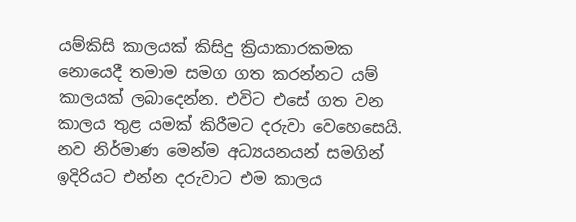යම්කිසි කාලයක් කිසිදු ක්‍රියාකාරකමක නොයෙදී තමාම සමග ගත කරන්නට යම් කාලයක් ලබාදෙන්න. එවිට එසේ ගත වන කාලය තුළ යමක් කිරීමට දරුවා වෙහෙසෙයි. නව නිර්මාණ මෙන්ම අධ්‍යයනයන් සමගින් ඉදිරියට එන්න දරුවාට එම කාලය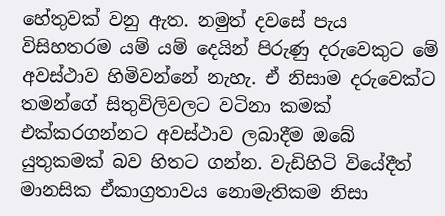හේතුවක් වනු ඇත. නමුත් දවසේ පැය විසිහතරම යම් යම් දෙයින් පිරුණු දරුවෙකුට මේ අවස්ථාව හිමිවන්නේ නැහැ. ඒ නිසාම දරුවෙක්ට තමන්ගේ සිතුවිලිවලට වටිනා කමක් එක්කරගන්නට අවස්ථාව ලබාදීම ඔබේ යුතුකමක් බව හිතට ගන්න. වැඩිහිටි වියේදීත් මානසික ඒකාග්‍රතාවය නොමැතිකම නිසා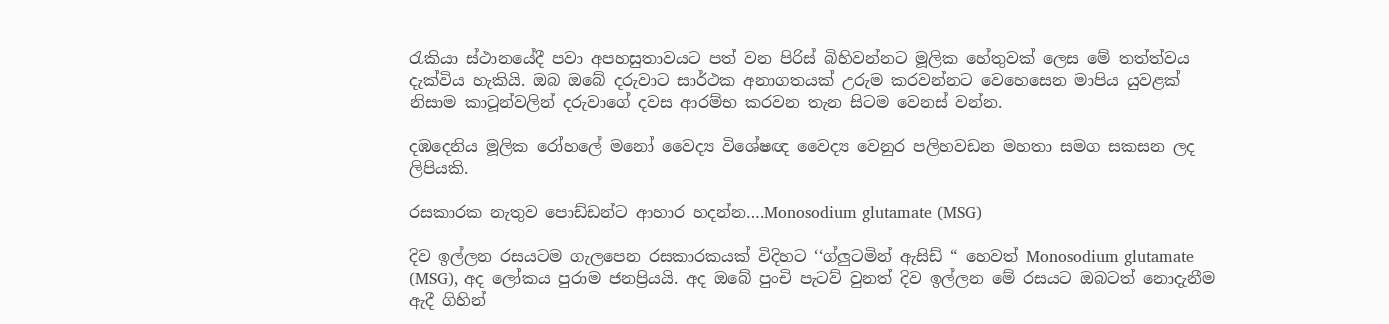රැකියා ස්ථානයේදී පවා අපහසුතාවයට පත් වන පිරිස් බිහිවන්නට මූලික හේතුවක් ලෙස මේ තත්ත්වය දැක්විය හැකියි. ඔබ ඔබේ දරුවාට සාර්ථක අනාගතයක් උරුම කරවන්නට වෙහෙසෙන මාපිය යුවළක් නිසාම කාටූන්වලින් දරුවාගේ දවස ආරම්භ කරවන තැන සිටම වෙනස් වන්න.

දඹදෙනිය මූලික රෝහලේ මනෝ වෛද්‍ය විශේෂඥ වෛද්‍ය වෙනුර පලිහවඩන මහතා සමග සකසන ලද ලිපියකි.

රසකාරක නැතුව පොඩ්ඩන්ට ආහාර හදන්න….Monosodium glutamate (MSG)

දිව ඉල්ලන රසයටම ගැලපෙන රසකාරකයක් විදිහට ‘‘ග්ලුටමින් ඇසිඩ් “ හෙවත් Monosodium glutamate (MSG), අද ලෝකය පුරාම ජනප්‍රියයි. අද ඔබේ පුංචි පැටව් වුනත් දිව ඉල්ලන මේ රසයට ඔබටත් නොදැනීම ඇදී ගිහින්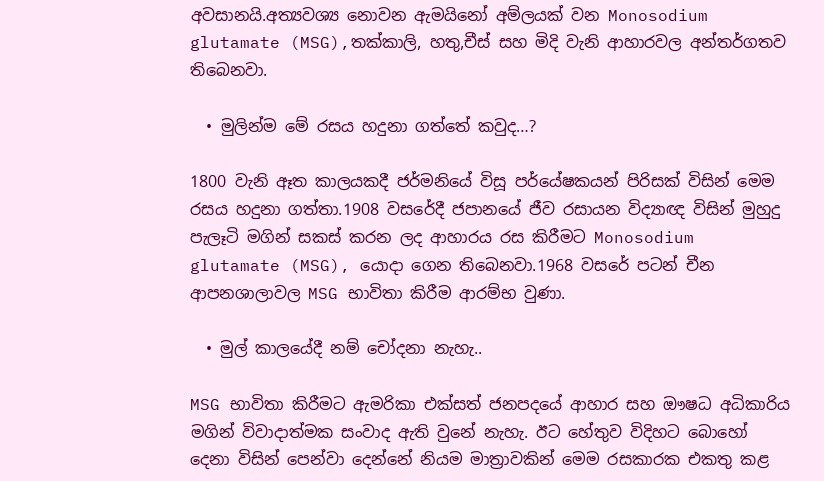අවසානයි.අත්‍යවශ්‍ය නොවන ඇමයිනෝ අම්ලයක් වන Monosodium glutamate (MSG),තක්කාලි, හතු,චීස් සහ මිදි වැනි ආහාරවල අන්තර්ගතව තිබෙනවා.

  • මුලින්ම මේ රසය හදුනා ගත්තේ කවුද…?

1800 වැනි ඈත කාලයකදී ජර්මනියේ විසූ පර්යේෂකයන් පිරිසක් විසින් මෙම රසය හදුනා ගත්තා.1908 වසරේදී ජපානයේ ජීව රසායන විද්‍යාඥ විසින් මුහුදු පැලෑටි මගින් සකස් කරන ලද ආහාරය රස කිරීමට Monosodium glutamate (MSG), යොදා ගෙන තිබෙනවා.1968 වසරේ පටන් චීන ආපනශාලාවල MSG භාවිතා කිරීම ආරම්භ වුණා.

  • මුල් කාලයේදී නම් චෝදනා නැහැ..

MSG භාවිතා කිරීමට ඇමරිකා එක්සත් ජනපදයේ ආහාර සහ ඖෂධ අධිකාරිය මගින් විවාදාත්මක සංවාද ඇති වුනේ නැහැ. ඊට හේතුව විදිහට බොහෝ දෙනා විසින් පෙන්වා දෙන්නේ නියම මාත්‍රාවකින් මෙම රසකාරක එකතු කළ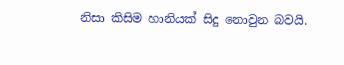නිසා කිසිම හානියක් සිදු නොවුන බවයි.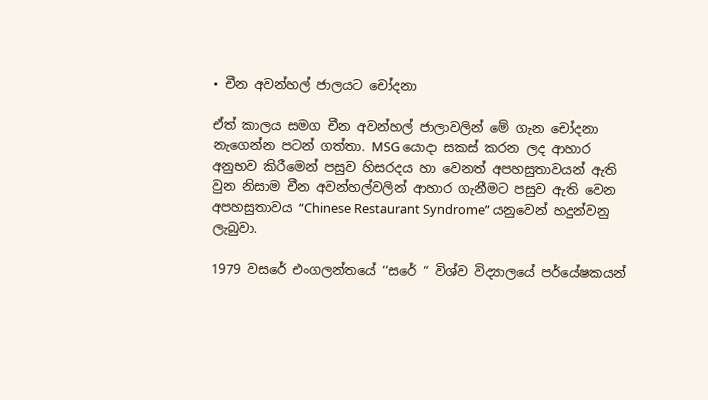• චීන අවන්හල් ජාලයට චෝදනා

ඒත් කාලය සමග චීන අවන්හල් ජාලාවලින් මේ ගැන චෝදනා නැගෙන්න පටන් ගත්තා. MSG යොදා සකස් කරන ලද ආහාර අනුභව කිරීමෙන් පසුව හිසරදය හා වෙනත් අපහසුතාවයන් ඇති වුන නිසාම චීන අවන්හල්වලින් ආහාර ගැනීමට පසුව ඇති වෙන අපහසුතාවය “Chinese Restaurant Syndrome” යනුවෙන් හදුන්වනු ලැබුවා.

1979 වසරේ එංගලන්තයේ ‘‘සරේ “ විශ්ව විද්‍යාලයේ පර්යේෂකයන්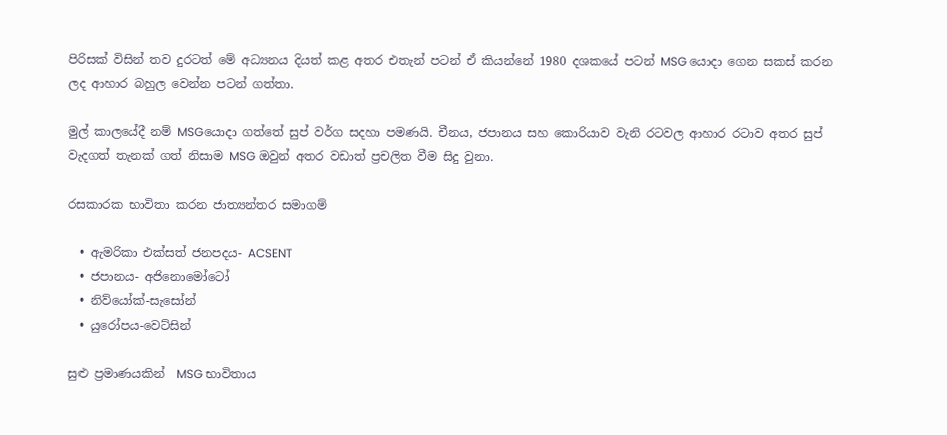පිරිසක් විසින් තව දුරටත් මේ අධ්‍යනය දියත් කළ අතර එතැන් පටන් ඒ කියන්නේ 1980 දශකයේ පටන් MSG යොදා ගෙන සකස් කරන ලද ආහාර බහුල වෙන්න පටන් ගත්තා.

මුල් කාලයේදී නම් MSGයොදා ගත්තේ සුප් වර්ග සදහා පමණයි. චීනය, ජපානය සහ කොරියාව වැනි රටවල ආහාර රටාව අතර සුප් වැදගත් තැනක් ගත් නිසාම MSG ඔවුන් අතර වඩාත් ප්‍රචලිත වීම සිදු වුනා.

රසකාරක භාවිතා කරන ජාත්‍යන්තර සමාගම්

  • ඇමරිකා එක්සත් ජනපදය- ACSENT
  • ජපානය- අජිනොමෝටෝ
  • නිව්යෝක්-සැසෝන්
  • යුරෝපය-වෙට්සින්

සුළු ප්‍රමාණයකින්  MSG භාවිතාය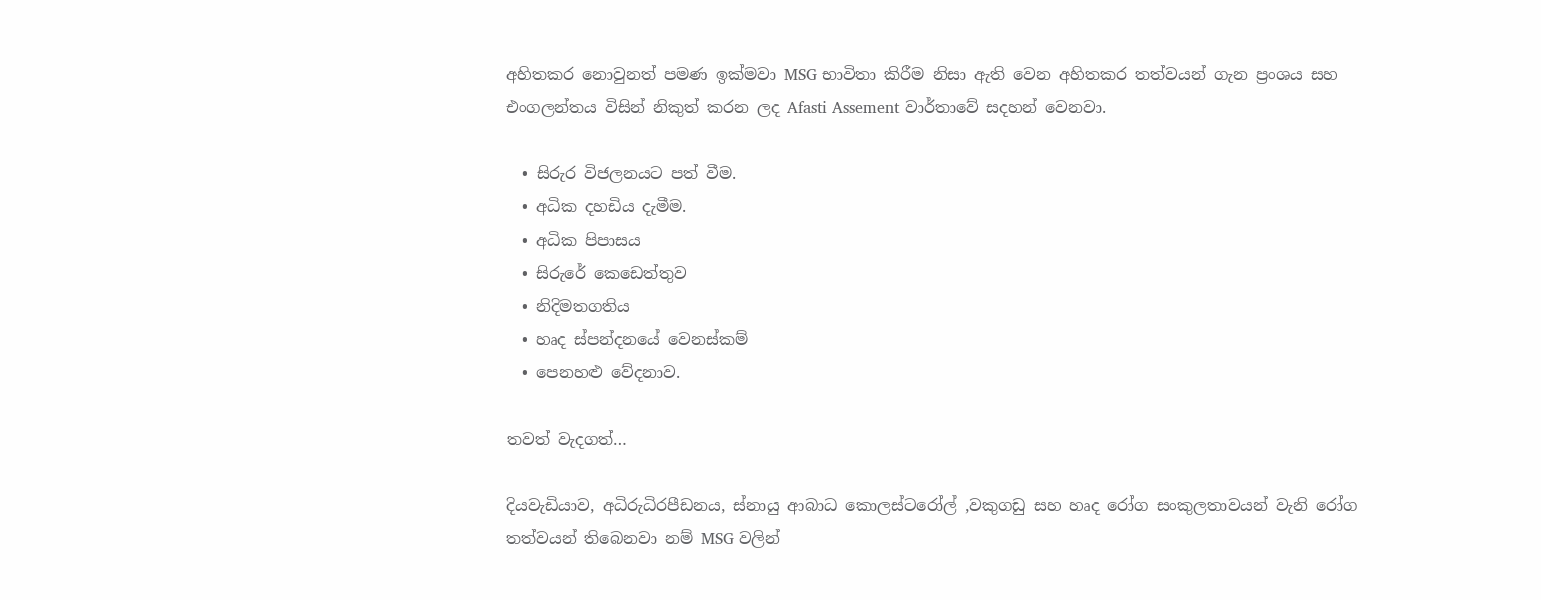අහිතකර නොවුනත් පමණ ඉක්මවා MSG භාවිතා කිරීම නිසා ඇති වෙන අහිතකර තත්වයන් ගැන ප්‍රංශය සහ එංගලන්තය විසින් නිකුත් කරන ලද Afasti Assement වාර්තාවේ සදහන් වෙනවා.

  • සිරුර විජලනයට පත් වීම.
  • අධික දහඩිය දැමීම.
  • අධික පිපාසය
  • සිරුරේ කෙඩෙත්තුව
  • නිදිමතගතිය
  • හෘද ස්පන්දනයේ වෙනස්කම්
  • පෙනහළු වේදනාව.

තවත් වැදගත්…

දියවැඩියාව, අධිරුධිරපීඩනය, ස්නායු ආබාධ කොලස්ටරෝල් ,වකුගඩු සහ හෘද රෝග සංකුලතාවයන් වැනි රෝග තත්වයන් තිබෙනවා නම් MSG වලින්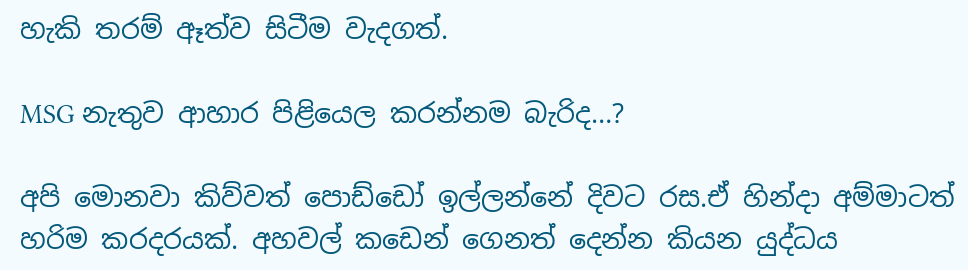හැකි තරම් ඈත්ව සිටීම වැදගත්.

MSG නැතුව ආහාර පිළියෙල කරන්නම බැරිද…?

අපි මොනවා කිව්වත් පොඩ්ඩෝ ඉල්ලන්නේ දිවට රස.ඒ හින්දා අම්මාටත් හරිම කරදරයක්. අහවල් කඩෙන් ගෙනත් දෙන්න කියන යුද්ධය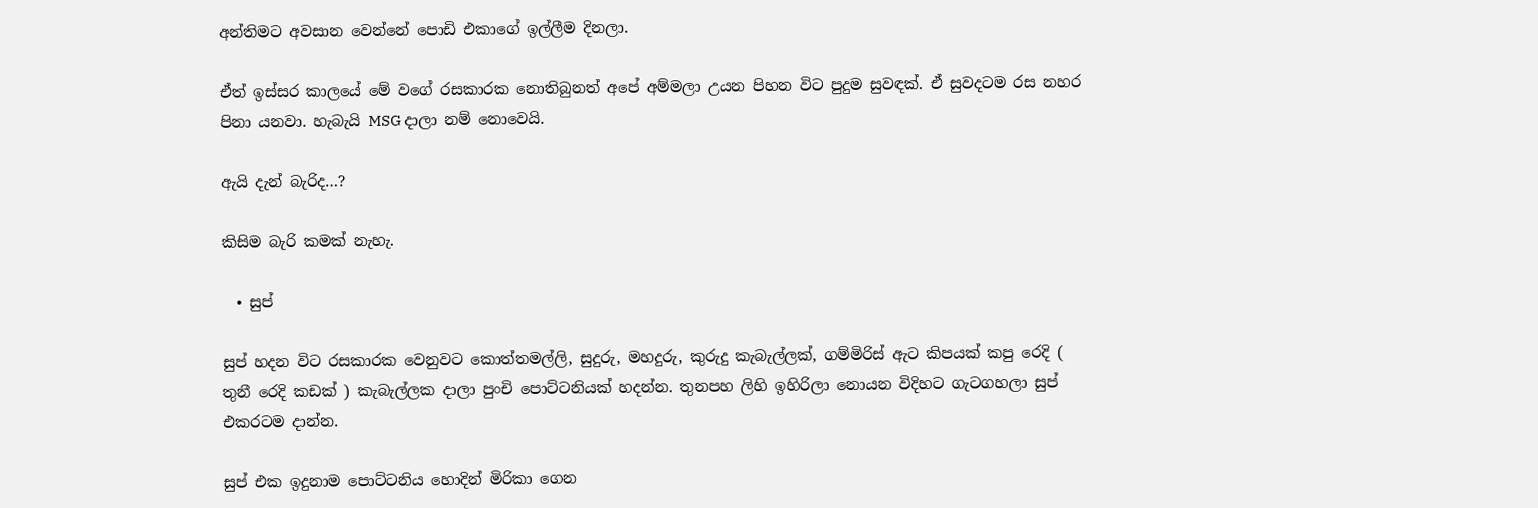අන්තිමට අවසාන වෙන්නේ පොඩි එකාගේ ඉල්ලීම දිනලා.

ඒත් ඉස්සර කාලයේ මේ වගේ රසකාරක නොතිබුනත් අපේ අම්මලා උයන පිහන විට පුදුම සුවඳක්. ඒ සුවදටම රස නහර පිනා යනවා. හැබැයි MSG දාලා නම් නොවෙයි.

ඇයි දැන් බැරිද…?

කිසිම බැරි කමක් නැහැ.

  • සුප්

සුප් හදන විට රසකාරක වෙනුවට කොත්තමල්ලි, සුදුරු, මහදුරු, කුරුදු කැබැල්ලක්, ගම්මිරිස් ඇට කිපයක් කපු රෙදි ( තුනී රෙදි කඩක් ) කැබැල්ලක දාලා පුංචි පොට්ටනියක් හදන්න. තුනපහ ලිහි ඉහිරිලා නොයන විදිහට ගැටගහලා සුප් එකරටම දාන්න.

සුප් එක ඉදුනාම පොට්ටනිය හොදින් මිරිකා ගෙන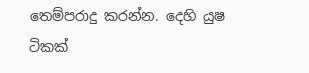තෙම්පරාදු කරන්න. දෙහි යුෂ ටිකක්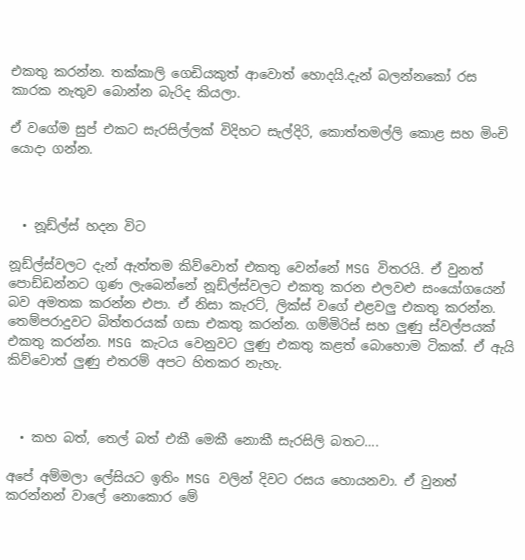එකතු කරන්න. තක්කාලි ගෙඩියකුත් ආවොත් හොදයි.දැන් බලන්නකෝ රස කාරක නැතුව බොන්න බැරිද කියලා.

ඒ වගේම සුප් එකට සැරසිල්ලක් විදිහට සැල්දිරි, කොත්තමල්ලි කොළ සහ මිංචි යොදා ගන්න.



  • නූඩ්ල්ස් හදන විට

නූඩ්ල්ස්වලට දැන් ඇත්තම කිව්වොත් එකතු වෙන්නේ MSG විතරයි. ඒ වුනත් පොඩ්ඩන්නට ගුණ ලැබෙන්නේ නූඩ්ල්ස්වලට එකතු කරන එලවළු සංයෝගයෙන් බව අමතක කරන්න එපා. ඒ නිසා කැරට්, ලික්ස් වගේ එළවලු එකතු කරන්න. තෙම්පරාදුවට බිත්තරයක් ගසා එකතු කරන්න. ගම්මිරිස් සහ ලුණු ස්වල්පයක් එකතු කරන්න. MSG කැටය වෙනුවට ලුණු එකතු කළත් බොහොම ටිකක්. ඒ ඇයි කිව්වොත් ලුණු එතරම් අපට හිතකර නැහැ.



  • කහ බත්, තෙල් බත් එකී මෙකී නොකී සැරසිලි බතට….

අපේ අම්මලා ලේසියට ඉතිං MSG වලින් දිවට රසය හොයනවා. ඒ වුනත් කරන්නන් වාලේ නොකොර මේ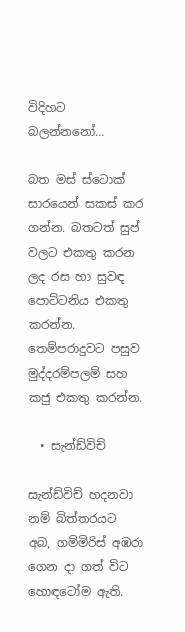විදිහට බලන්නනෝ…

බත මස් ස්ටොක් සාරයෙන් සකස් කර ගන්න. බතටත් සුප් වලට එකතු කරන ලද රස හා සුවඳ පොට්ටනිය එකතු කරන්න. තෙම්පරාදුවට පසුව මුද්දරම්පලම් සහ කජු එකතු කරන්න.

  • සැන්ඩ්විච්

සැන්ඩ්විච් හදනවා නම් බිත්තරයට අබ, ගම්මිරිස් අඹරා ගෙන දා ගත් විට හොඳටෝම ඇති.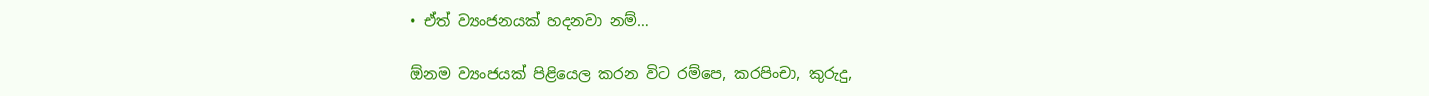• ඒත් ව්‍යංජනයක් හදනවා නම්…

ඕනම ව්‍යංජයක් පිළියෙල කරන විට රම්පෙ, කරපිංචා, කුරුදු,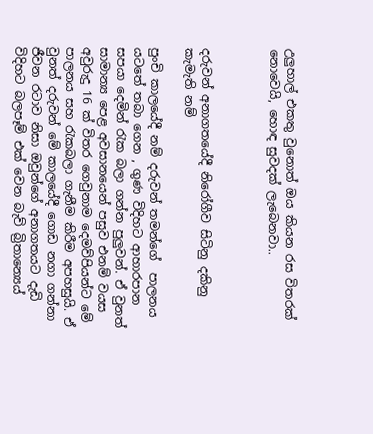උලුහාල් එකතු වුනොත් ඔය කියන රස විතරක් නොවෙයි, හොඳ සුවදක් ලැබෙනවා..



දරුවන් අනාගතයේදී නිරෝගීව සිටිනු දකිනු කැමැති නම්

පුංචි කාලයේදී නම් දරුවන් තමන්ගේ  පාලනය යටතේ තබා ගෙන , ගුණ විදිහට ආහාරපාන සපයා දෙමින් රැක බලා ගන්න පුලුවන්. ඒ වුනත් සාමාන්‍ය පෙළ අවසානයෙන් පසුව එනම් වයස අවුරුදු 16 ක් විතර ගෙවුනාම දෙමව්පියන්ට මේ පාලනය සහ රැකබලා ගැනීම කිරීම අපහසුයි. ඒ වුනත් දරුවන් මේ කාලයේදී ගොඩ නගා ගන්නා ජීවන රටාව නිසා ඔවුන්ගේ අනාගතයට දැඩි විදිහට බලපෑම් එක් වෙන බැව් බ්‍රිතාන්‍යෙය්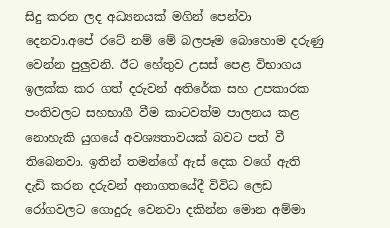සිදු කරන ලද අධ්‍යනයක් මගින් පෙන්වා දෙනවා.අපේ රටේ නම් මේ බලපෑම බොහොම දරුණු වෙන්න පුලුවනි. ඊට හේතුව උසස් පෙළ විභාගය ඉලක්ක කර ගත් දරුවන් අතිරේක සහ උපකාරක පංතිවලට සහභාගී වීම කාටවත්ම පාලනය කළ නොහැකි යුගයේ අවශ්‍යතාවයක් බවට පත් වී තිබෙනවා. ඉතින් තමන්ගේ ඇස් දෙක වගේ ඇති දැඩි කරන දරුවන් අනාගතයේදී විවිධ ලෙඩ රෝගවලට ගොදුරු වෙනවා දකින්න මොන අම්මා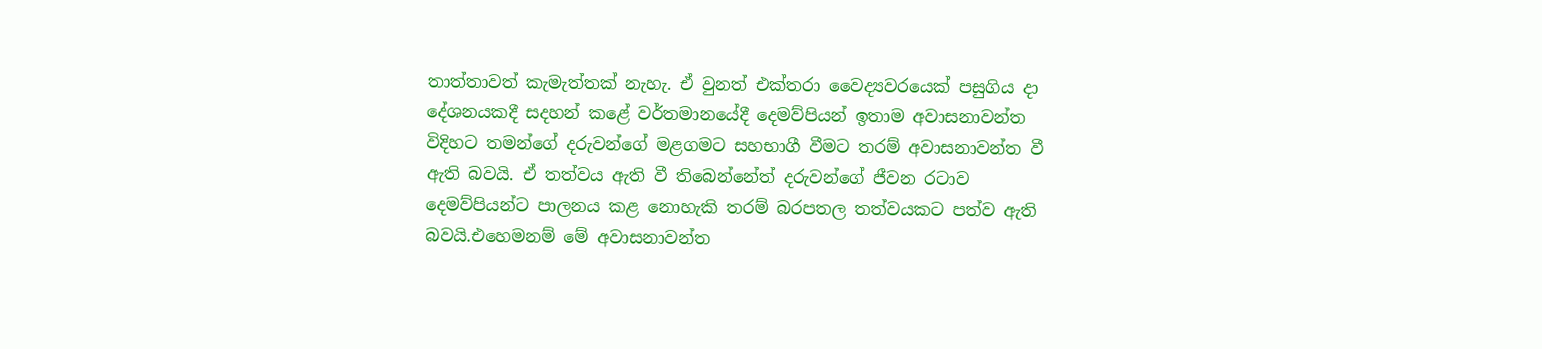තාත්තාවත් කැමැත්තක් නැහැ. ඒ වුනත් එක්තරා වෛද්‍යවරයෙක් පසුගිය දා දේශනයකදී සදහන් කළේ වර්තමානයේදී දෙමව්පියන් ඉතාම අවාසනාවන්ත විදිහට තමන්ගේ දරුවන්ගේ මළගමට සහභාගී වීමට තරම් අවාසනාවන්ත වී ඇති බවයි. ඒ තත්වය ඇති වී තිබෙන්නේත් දරුවන්ගේ ජීවන රටාව දෙමව්පියන්ට පාලනය කළ නොහැකි තරම් බරපතල තත්වයකට පත්ව ඇති බවයි.එහෙමනම් මේ අවාසනාවන්ත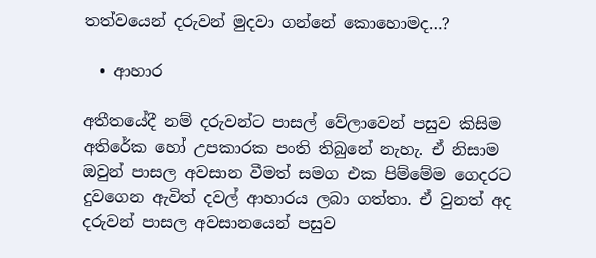තත්වයෙන් දරුවන් මුදවා ගන්නේ කොහොමද…?

  • ආහාර

අතීතයේදී නම් දරුවන්ට පාසල් වේලාවෙන් පසුව කිසිම අතිරේක හෝ උපකාරක පංති තිබුනේ නැහැ. ඒ නිසාම ඔවුන් පාසල අවසාන වීමත් සමග එක පිම්මේම ගෙදරට දුවගෙන ඇවිත් දවල් ආහාරය ලබා ගත්තා. ඒ වුනත් අද දරුවන් පාසල අවසානයෙන් පසුව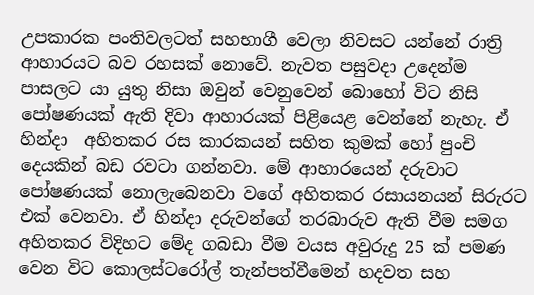උපකාරක පංතිවලටත් සහභාගී වෙලා නිවසට යන්නේ රාත්‍රි ආහාරයට බව රහසක් නොවේ. නැවත පසුවදා උදෙන්ම පාසලට යා යුතු නිසා ඔවුන් වෙනුවෙන් බොහෝ විට නිසි පෝෂණයක් ඇති දිවා ආහාරයක් පිළියෙළ වෙන්නේ නැහැ. ඒ හින්දා  අහිතකර රස කාරකයන් සහිත කුමක් හෝ පුංචි දෙයකින් බඩ රවටා ගන්නවා. මේ ආහාරයෙන් දරුවාට පෝෂණයක් නොලැබෙනවා වගේ අහිතකර රසායනයන් සිරුරට එක් වෙනවා. ඒ හින්දා දරුවන්ගේ තරබාරුව ඇති වීම සමග අහිතකර විදිහට මේද ගබඩා වීම වයස අවුරුදු 25 ක් පමණ වෙන විට කොලස්ටරෝල් තැන්පත්වීමෙන් හදවත සහ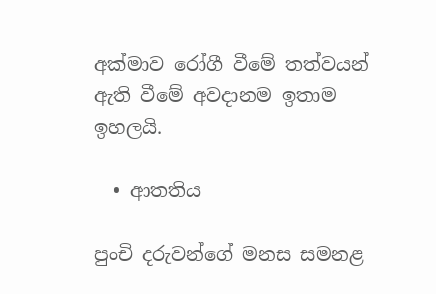අක්මාව රෝගී වීමේ තත්වයන් ඇති වීමේ අවදානම ඉතාම ඉහලයි.

  • ආතතිය

පුංචි දරුවන්ගේ මනස සමනළ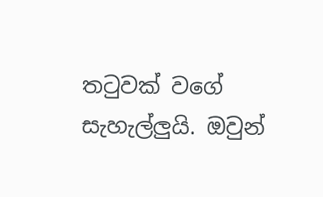තටුවක් වගේ සැහැල්ලුයි. ඔවුන්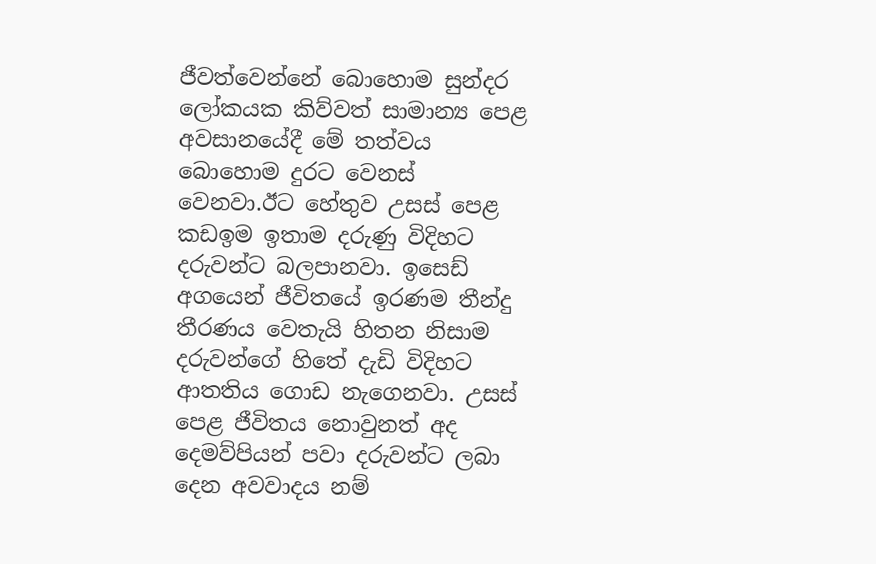ජීවත්වෙන්නේ බොහොම සුන්දර ලෝකයක කිව්වත් සාමාන්‍ය පෙළ අවසානයේදී මේ තත්වය බොහොම දුරට වෙනස් වෙනවා.ඊට හේතුව උසස් පෙළ කඩඉම ඉතාම දරුණු විදිහට දරුවන්ට බලපානවා. ඉසෙඩ් අගයෙන් ජීවිතයේ ඉරණම තීන්දු තීරණය වෙතැයි හිතන නිසාම දරුවන්ගේ හිතේ දැඩි විදිහට ආතතිය ගොඩ නැගෙනවා. උසස් පෙළ ජීවිතය නොවුනත් අද දෙමව්පියන් පවා දරුවන්ට ලබා දෙන අවවාදය නම්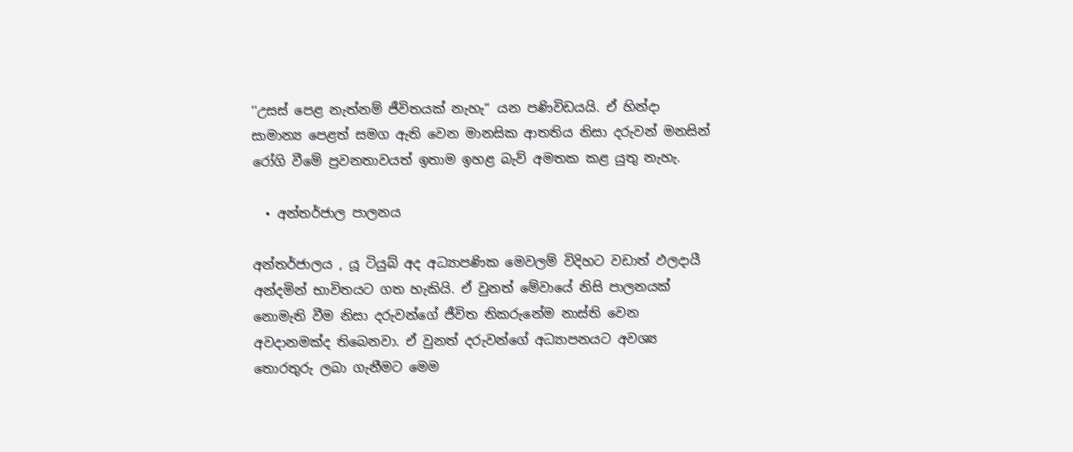‘‘උසස් පෙළ නැත්නම් ජීවිතයක් නැහැ“ යන පණිවිඩයයි. ඒ හින්දා සාමාන්‍ය පෙළත් සමග ඇති වෙන මානසික ආතතිය නිසා දරුවන් මනසින් රෝගි වීමේ ප්‍රවනතාවයත් ඉතාම ඉහළ බැව් අමතක කළ යුතු නැහැ.

  • අන්තර්ජාල පාලනය

අන්තර්ජාලය , යූ ටියුබ් අද අධ්‍යාපණික මෙවලම් විදිහට වඩාත් ඵලදායී අන්දමින් භාවිතයට ගත හැකියි. ඒ වුනත් මේවායේ නිසි පාලනයක් නොමැති වීම නිසා දරුවන්ගේ ජීවිත නිකරුනේම නාස්ති වෙන අවදානමක්ද තිබෙනවා. ඒ වුනත් දරුවන්ගේ අධ්‍යාපනයට අවශ්‍ය තොරතුරු ලබා ගැනීමට මෙම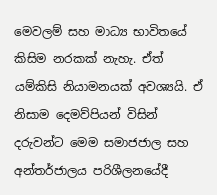මෙවලම් සහ මාධ්‍ය භාවිතයේ කිසිම නරකක් නැහැ. ඒත් යම්කිසි නියාමනයක් අවශ්‍යයි. ඒ නිසාම දෙමව්පියන් විසින් දරුවන්ට මෙම සමාජජාල සහ අන්තර්ජාලය පරිශීලනයේදී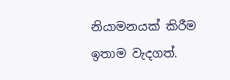නියාමනයක් කිරීම ඉතාම වැදගත්.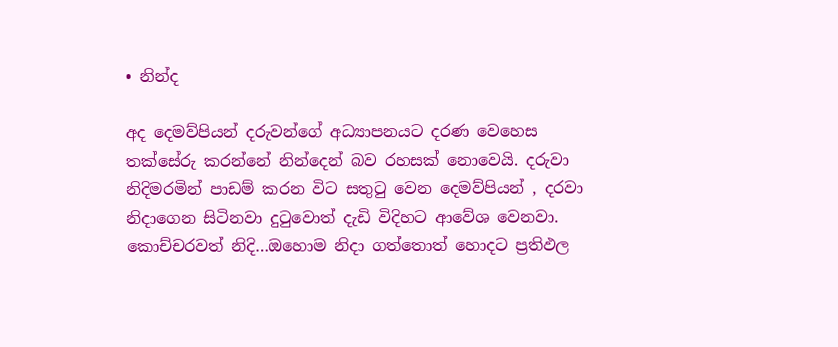• නින්ද

අද දෙමව්පියන් දරුවන්ගේ අධ්‍යාපනයට දරණ වෙහෙස තක්සේරු කරන්නේ නින්දෙන් බව රහසක් නොවෙයි. දරුවා නිදිමරමින් පාඩම් කරන විට සතුටු වෙන දෙමව්පියන් , දරවා නිදාගෙන සිටිනවා දුටුවොත් දැඩි විදිහට ආවේශ වෙනවා. කොච්චරවත් නිදි…ඔහොම නිදා ගත්තොත් හොදට ප්‍රතිඵල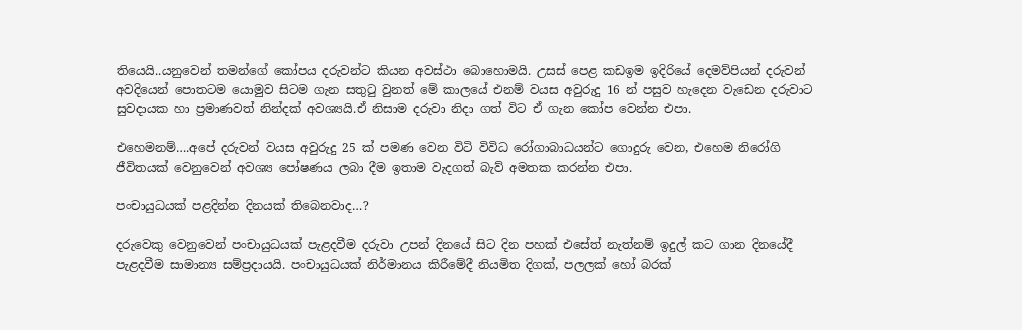තියෙයි..යනුවෙන් තමන්ගේ කෝපය දරුවන්ට කියන අවස්ථා බොහොමයි. උසස් පෙළ කඩඉම ඉදිරියේ දෙමව්පියන් දරුවන් අවදියෙන් පොතටම යොමුව සිටම ගැන සතුටු වුනත් මේ කාලයේ එනම් වයස අවුරුදු 16 න් පසුව හැදෙන වැඩෙන දරුවාට සුවදායක හා ප්‍රමාණවත් නින්දක් අවශ්‍යයි.ඒ නිසාම දරුවා නිදා ගත් විට ඒ ගැන කෝප වෙන්න එපා.

එහෙමනම්….අපේ දරුවන් වයස අවුරුදු 25 ක් පමණ වෙන විටි විවිධ රෝගාබාධයන්ට ගොදුරු වෙන, එහෙම නිරෝගි  ජීවිතයක් වෙනුවෙන් අවශ්‍ය පෝෂණය ලබා දීම ඉතාම වැදගත් බැව් අමතක කරන්න එපා.

පංචායුධයක් පළදින්න දිනයක් තිබෙනවාද…?

දරුවෙකු වෙනුවෙන් පංචායුධයක් පැළදවීම දරුවා උපන් දිනයේ සිට දින පහක් එසේත් නැත්නම් ඉදුල් කට ගාන දිනයේදී පැළදවීම සාමාන්‍ය සම්ප්‍රදායයි. පංචායුධයක් නිර්මානය කිරීමේදී නියමිත දිගක්, පලලක් හෝ බරක්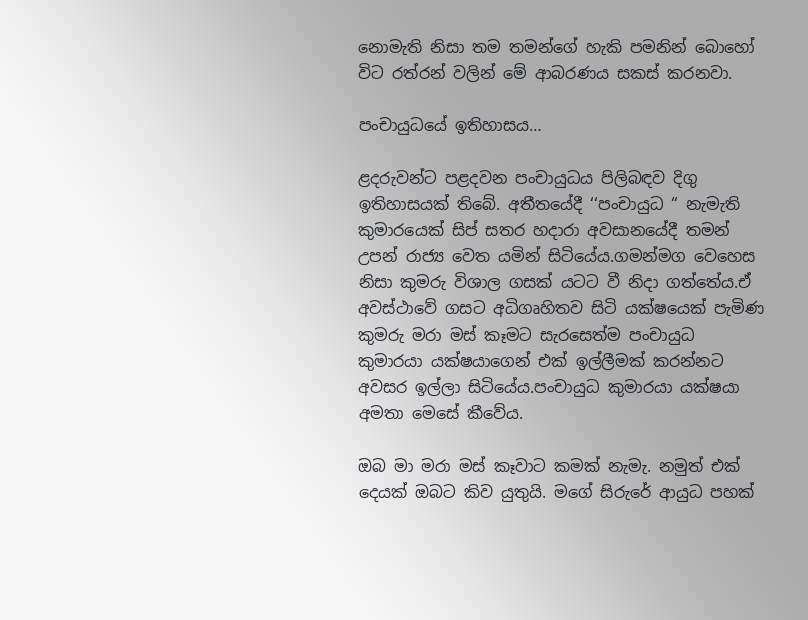නොමැති නිසා තම තමන්ගේ හැකි පමනින් බොහෝ විට රත්රන් වලින් මේ ආබරණය සකස් කරනවා.

පංචායුධයේ ඉතිහාසය…

ළදරුවන්ට පළදවන පංචායුධය පිලිබඳව දිගු ඉතිහාසයක් තිබේ. අතීතයේදී ‘‘පංචායුධ “ නැමැති කුමාරයෙක් සිප් සතර හදාරා අවසානයේදී තමන් උපන් රාජ්‍ය වෙත යමින් සිටියේය.ගමන්මග වෙහෙස නිසා කුමරු විශාල ගසක් යටට වී නිදා ගත්තේය.ඒ අවස්ථාවේ ගසට අධිගෘහිතව සිටි යක්ෂයෙක් පැමිණ කුමරු මරා මස් කෑමට සැරසෙත්ම පංචායුධ කුමාරයා යක්ෂයාගෙන් එක් ඉල්ලීමක් කරන්නට අවසර ඉල්ලා සිටියේය.පංචායුධ කුමාරයා යක්ෂයා අමතා මෙසේ කීවේය.

ඔබ මා මරා මස් කෑවාට කමක් නැමැ. නමුත් එක් දෙයක් ඔබට කිව යුතුයි. මගේ සිරුරේ ආයුධ පහක්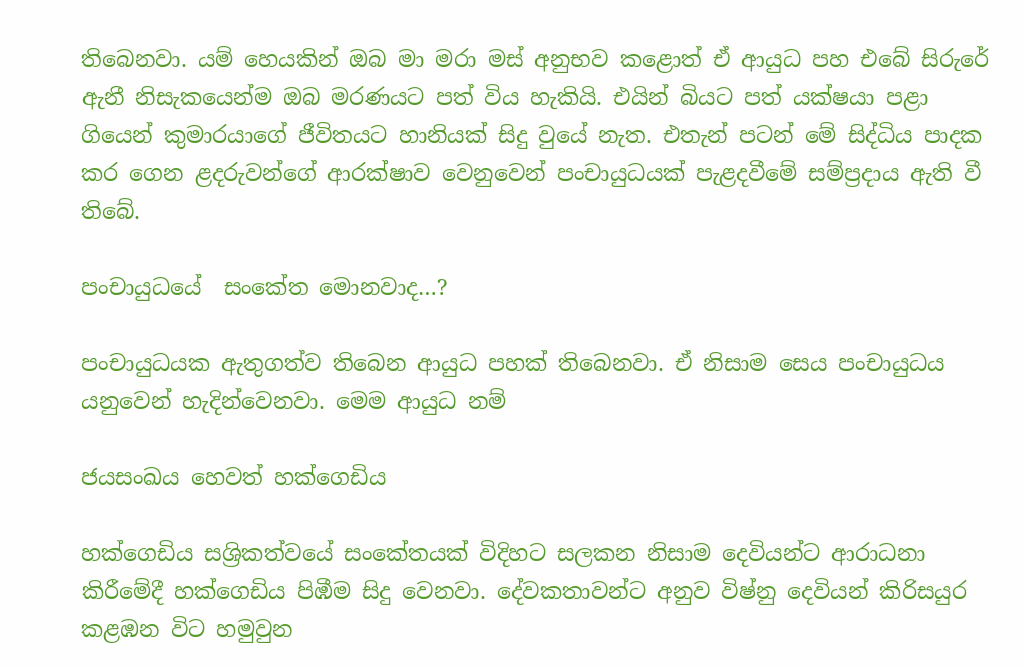තිබෙනවා. යම් හෙයකින් ඔබ මා මරා මස් අනුභව කළොත් ඒ ආයුධ පහ එබේ සිරුරේ ඇනී නිසැකයෙන්ම ඔබ මරණයට පත් විය හැකියි. එයින් බියට පත් යක්ෂයා පළා ගියෙන් කුමාරයාගේ ජීවිතයට හානියක් සිදු වුයේ නැත. එතැන් පටන් මේ සිද්ධිය පාදක කර ගෙන ළදරුවන්ගේ ආරක්ෂාව වෙනුවෙන් පංචායුධයක් පැළදවීමේ සම්ප්‍රදාය ඇති වී තිබේ.

පංචායුධයේ  සංකේත මොනවාද…?

පංචායුධයක ඇතුගත්ව තිබෙන ආයුධ පහක් තිබෙනවා. ඒ නිසාම සෙය පංචායුධය යනුවෙන් හැදින්වෙනවා. මෙම ආයුධ නම්

ජයසංඛය හෙවත් හක්ගෙඩිය

හක්ගෙඩිය සශ්‍රිකත්වයේ සංකේතයක් විදිහට සලකන නිසාම දෙවියන්ට ආරාධනා කිරීමේදී හක්ගෙඩිය පිඹීම සිදු වෙනවා. දේවකතාවන්ට අනුව විෂ්නු දෙවියන් කිරිසයුර කළඹන විට හමුවුන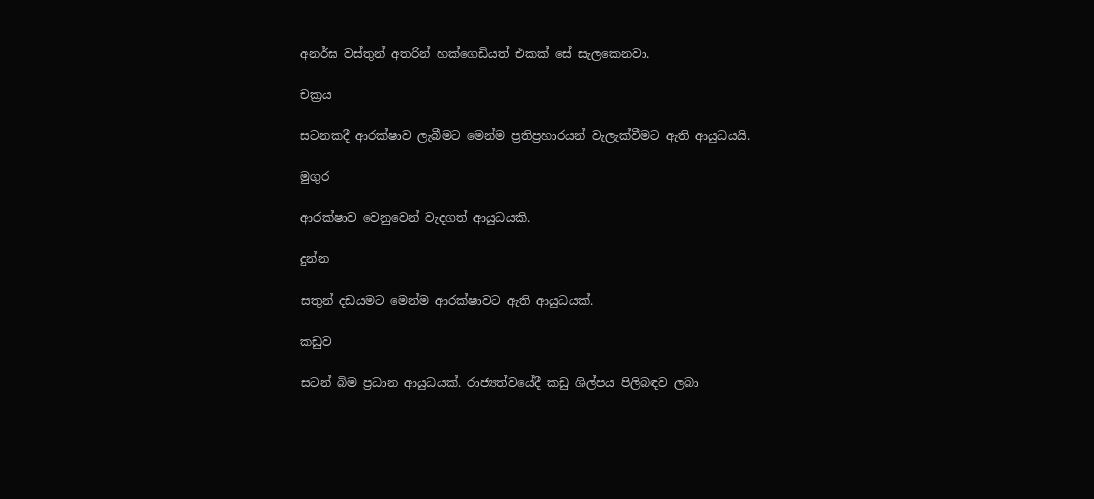අනර්ඝ වස්තුන් අතරින් හක්ගෙඩියත් එකක් සේ සැලකෙනවා.

චක්‍රය

සටනකදී ආරක්ෂාව ලැබීමට මෙන්ම ප්‍රතිප්‍රහාරයන් වැලැක්වීමට ඇති ආයුධයයි.

මුගුර

ආරක්ෂාව වෙනුවෙන් වැදගත් ආයුධයකි.

දුන්න

සතුන් දඩයමට මෙන්ම ආරක්ෂාවට ඇති ආයුධයක්.

කඩුව

සටන් බිම ප්‍රධාන ආයුධයක්. රාජ්‍යත්වයේදී කඩු ශිල්පය පිලිබඳව ලබා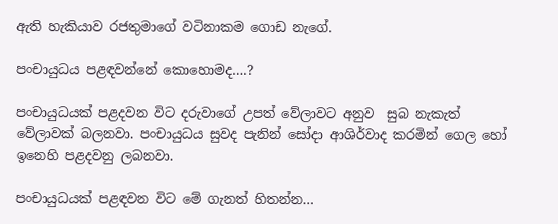ඇති හැකියාව රජතුමාගේ වටිනාකම ගොඩ නැගේ.

පංචායුධය පළඳවන්නේ කොහොමද….?

පංචායුධයක් පළදවන විට දරුවාගේ උපත් වේලාවට අනුව  සුබ නැකැත් වේලාවක් බලනවා. පංචායුධය සුවද පැනින් සෝදා ආශිර්වාද කරමින් ගෙල හෝ ඉනෙහි පළදවනු ලබනවා.

පංචායුධයක් පළඳවන විට මේ ගැනත් හිතන්න…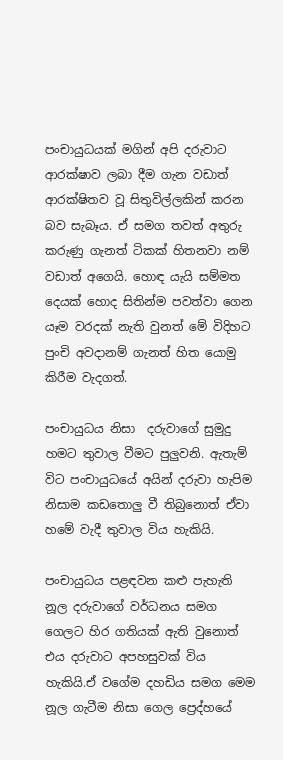පංචායුධයක් මගින් අපි දරුවාට ආරක්ෂාව ලබා දීම ගැන වඩාත් ආරක්ෂිතව වූ සිතුවිල්ලකින් කරන බව සැබෑය. ඒ සමග තවත් අතුරු කරුණු ගැනත් ටිකක් හිතනවා නම් වඩාත් අගෙයි. හොඳ යැයි සම්මත දෙයක් හොද සිතින්ම පවත්වා ගෙන යෑම වරදක් නැති වුනත් මේ විදිහට පුංචි අවදානම් ගැනත් හිත යොමු කිරීම වැදගත්.

පංචායුධය නිසා  දරුවාගේ සුමුදු හමට තුවාල වීමට පුලුවනි. ඇතැම් විට පංචායුධයේ අයින් දරුවා හැපිම නිසාම කඩතොලු වී තිබුනොත් ඒවා හමේ වැදී තුවාල විය හැකියි.

පංචායුධය පළඳවන කළු පැහැති නූල දරුවාගේ වර්ධනය සමග ගෙලට හිර ගතියක් ඇති වුනොත් එය දරුවාට අපහසුවක් විය හැකියි.ඒ වගේම දහඩිය සමග මෙම නූල ගැටීම නිසා ගෙල ප්‍රෙද්හයේ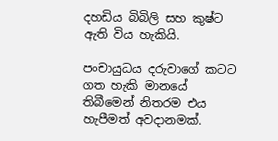දහඩිය බිබිලි සහ කුෂ්ට ඇති විය හැකියි.

පංචායුධය දරුවාගේ කටට ගත හැකි මානයේ තිබීමෙන් නිතරම එය හැපීමත් අවදානමක්.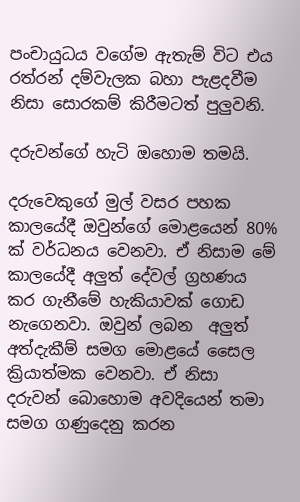පංචායුධය වගේම ඇතැම් විට එය රත්රන් දම්වැලක බහා පැළදවීම නිසා සොරකම් කිරීමටත් පුලුවනි.

දරුවන්ගේ හැටි ඔහොම තමයි.

දරුවෙකුගේ මුල් වසර පහක කාලයේදී ඔවුන්ගේ මොළයෙන් 80% ක් වර්ධනය වෙනවා. ඒ නිසාම මේ කාලයේදී අලුත් දේවල් ග්‍රහණය කර ගැනීමේ හැකියාවක් ගොඩ නැගෙනවා. ඔවුන් ලබන  අලුත් අත්දැකීම් සමග මොළයේ සෛල ක්‍රියාත්මක වෙනවා. ඒ නිසා දරුවන් බොහොම අවදියෙන් තමා සමග ගණුදෙනු කරන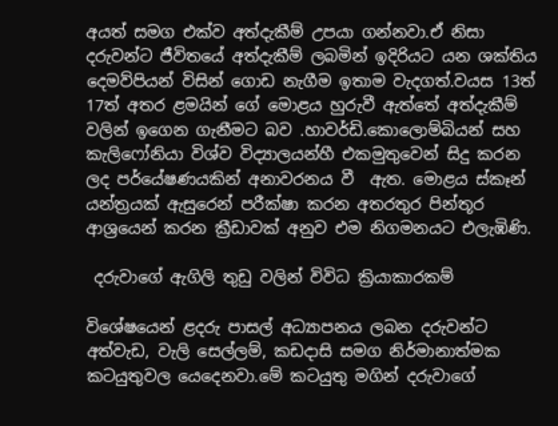අයත් සමග එක්ව අත්දැකීම් උපයා ගන්නවා.ඒ නිසා දරුවන්ට ජීවිතයේ අත්දැකීම් ලබමින් ඉදිරියට යන ශක්තිය දෙමව්පියන් විසින් ගොඩ නැගීම ඉතාම වැදගත්.වයස 13ත් 17ත් අතර ළමයින් ගේ මොළය හුරුවී ඇත්තේ අත්දැකීම් වලින් ඉගෙන ගැනීමට බව .හාවර්ඩි.කොලොම්බියන් සහ කැලිෆෝනියා විශ්ව විද්‍යාලයන්හී එකමුතුවෙන් සිදු කරන ලද පර්යේෂණයකින් අනාවරනය වී  ඇත. මොළය ස්කෑන් යන්ත්‍රයක් ඇසුරෙන් පරීක්ෂා කරන අතරතුර පින්තූර ආශ්‍රයෙන් කරන ක්‍රීඩාවක් අනුව එම නිගමනයට එලැඹිණි.

 දරුවාගේ ඇගිලි තුඩු වලින් විවිධ ක්‍රියාකාරකම්

විශේෂයෙන් ළදරු පාසල් අධ්‍යාපනය ලබන දරුවන්ට අත්වැඩ, වැලි සෙල්ලම්, කඩදාසි සමග නිර්මානාත්මක කටයුතුවල යෙදෙනවා.මේ කටයුතු මගින් දරුවාගේ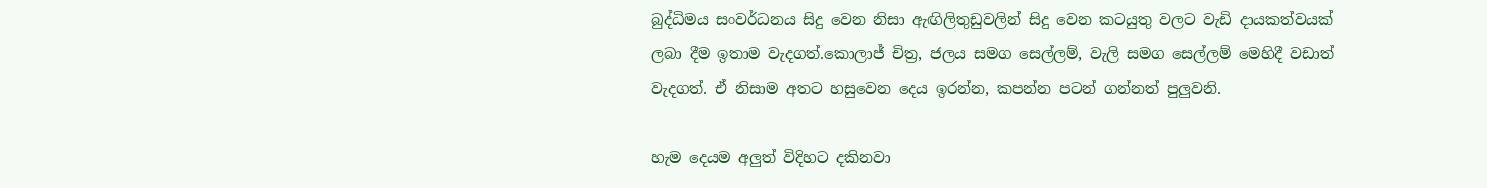බුද්ධිමය සංවර්ධනය සිදු වෙන නිසා ඇඟිලිතුඩුවලින් සිදු වෙන කටයුතු වලට වැඩි දායකත්වයක් ලබා දීම ඉතාම වැදගත්.කොලාජ් චිත්‍ර, ජලය සමග සෙල්ලම්, වැලි සමග සෙල්ලම් මෙහිදී වඩාත් වැදගත්. ඒ නිසාම අතට හසුවෙන දෙය ඉරන්න, කපන්න පටන් ගන්නත් පුලුවනි.

හැම දෙයම අලුත් විදිහට දකිනවා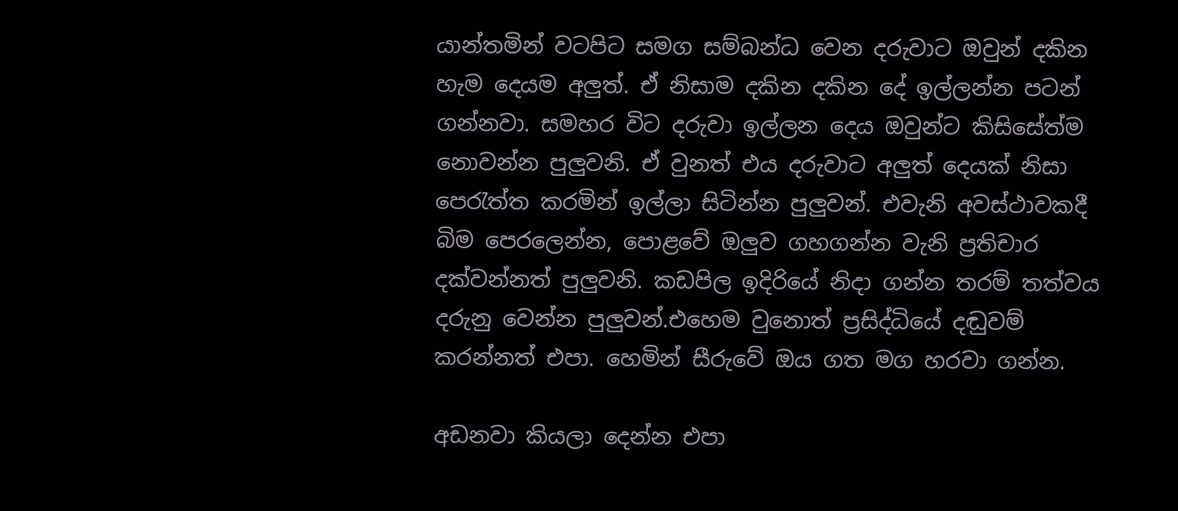යාන්තමින් වටපිට සමග සම්බන්ධ වෙන දරුවාට ඔවුන් දකින හැම දෙයම අලුත්. ඒ නිසාම දකින දකින දේ ඉල්ලන්න පටන් ගන්නවා. සමහර විට දරුවා ඉල්ලන දෙය ඔවුන්ට කිසිසේත්ම නොවන්න පුලුවනි. ඒ වුනත් එය දරුවාට අලුත් දෙයක් නිසා පෙරැත්ත කරමින් ඉල්ලා සිටින්න පුලුවන්. එවැනි අවස්ථාවකදී බිම පෙරලෙන්න, පොළවේ ඔලුව ගහගන්න වැනි ප්‍රතිචාර දක්වන්නත් පුලුවනි. කඩපිල ඉදිරියේ නිදා ගන්න තරම් තත්වය දරුනු වෙන්න පුලුවන්.එහෙම වුනොත් ප්‍රසිද්ධියේ දඬුවම් කරන්නත් එපා. හෙමින් සීරුවේ ඔය ගත මග හරවා ගන්න.

අඩනවා කියලා දෙන්න එපා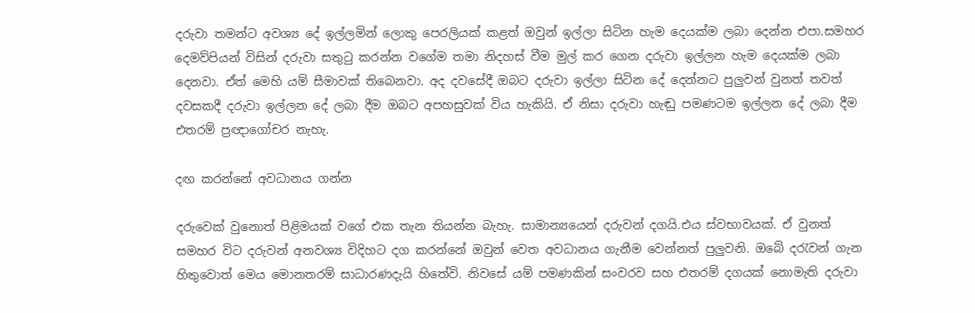දරුවා තමන්ට අවශ්‍ය දේ ඉල්ලමින් ලොකු පෙරලියක් කළත් ඔවුන් ඉල්ලා සිටින හැම දෙයක්ම ලබා දෙන්න එපා.සමහර දෙමව්පියන් විසින් දරුවා සතුටු කරන්න වගේම තමා නිදහස් වීම මුල් කර ගෙන දරුවා ඉල්ලන හැම දෙයක්ම ලබා දෙනවා. ඒත් මෙහි යම් සීමාවක් තිබෙනවා. අද දවසේදී ඔබට දරුවා ඉල්ලා සිටින දේ දෙන්නට පුලුවන් වුනත් තවත් දවසකදී දරුවා ඉල්ලන දේ ලබා දීම ඔබට අපහසුවක් විය හැකියි. ඒ නිසා දරුවා හැඬු පමණටම ඉල්ලන දේ ලබා දීම එතරම් ප්‍රඥාගෝචර නැහැ.

දඟ කරන්නේ අවධානය ගන්න

දරුවෙක් වුනොත් පිළිමයක් වගේ එක තැන තියන්න බැහැ. සාමාන්‍යයෙන් දරුවන් දගයි.එය ස්වභාවයක්. ඒ වුනත් සමහර විට දරුවන් අනවශ්‍ය විදිහට දග කරන්නේ ඔවුන් වෙත අවධානය ගැනීම වෙන්නත් පුලුවනි. ඔබේ දරැවන් ගැන හිතුවොත් මෙය මොනතරම් සාධාරණදැයි හිතේවි. නිවසේ යම් පමණකින් සංවරව සහ එතරම් දගයක් නොමැති දරුවා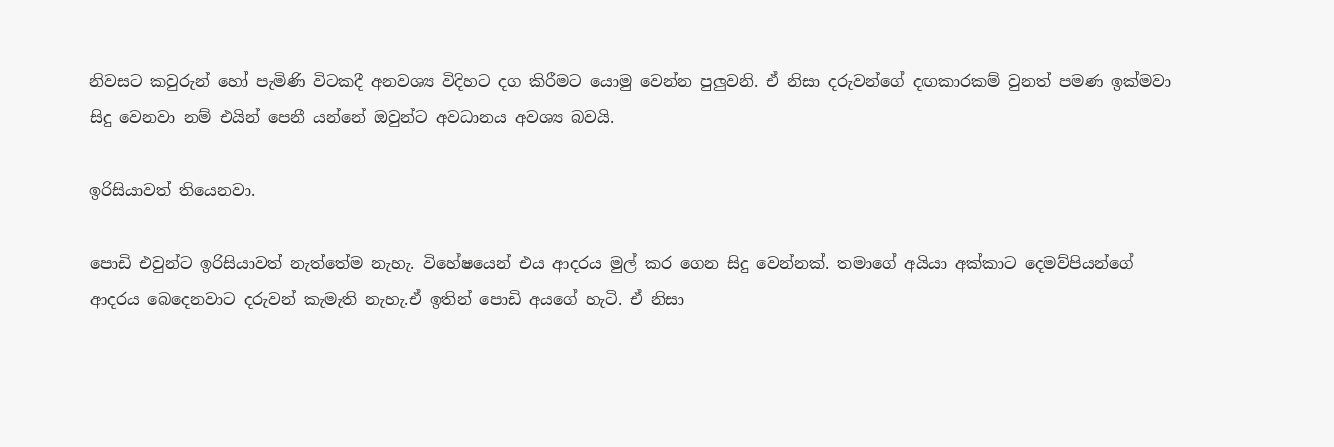නිවසට කවුරුන් හෝ පැමිණි විටකදී අනවශ්‍ය විදිහට දග කිරීමට යොමු වෙන්න පුලුවනි. ඒ නිසා දරුවන්ගේ දඟකාරකම් වුනත් පමණ ඉක්මවා සිදු වෙනවා නම් එයින් පෙනී යන්නේ ඔවුන්ට අවධානය අවශ්‍ය බවයි.

ඉරිසියාවත් තියෙනවා.

පොඩි එවුන්ට ඉරිසියාවත් නැත්තේම නැහැ. විහේෂයෙන් එය ආදරය මුල් කර ගෙන සිදු වෙන්නක්. තමාගේ අයියා අක්කාට දෙමව්පියන්ගේ ආදරය බෙදෙනවාට දරුවන් කැමැති නැහැ.ඒ ඉතින් පොඩි අයගේ හැටි. ඒ නිසා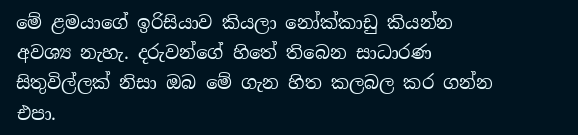මේ ළමයාගේ ඉරිසියාව කියලා නෝක්කාඩු කියන්න අවශ්‍ය නැහැ. දරුවන්ගේ හිතේ තිබෙන සාධාරණ සිතුවිල්ලක් නිසා ඔබ මේ ගැන හිත කලබල කර ගන්න එපා.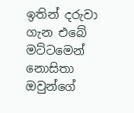ඉතින් දරුවා ගැන එබේ මට්ටමෙන් නොසිතා ඔවුන්ගේ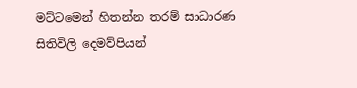මට්ටමෙන් හිතන්න තරම් සාධාරණ සිතිවිලි දෙමව්පියන්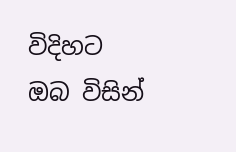විදිහට ඔබ විසින්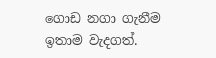ගොඩ නගා ගැනීම ඉතාම වැදගත්.